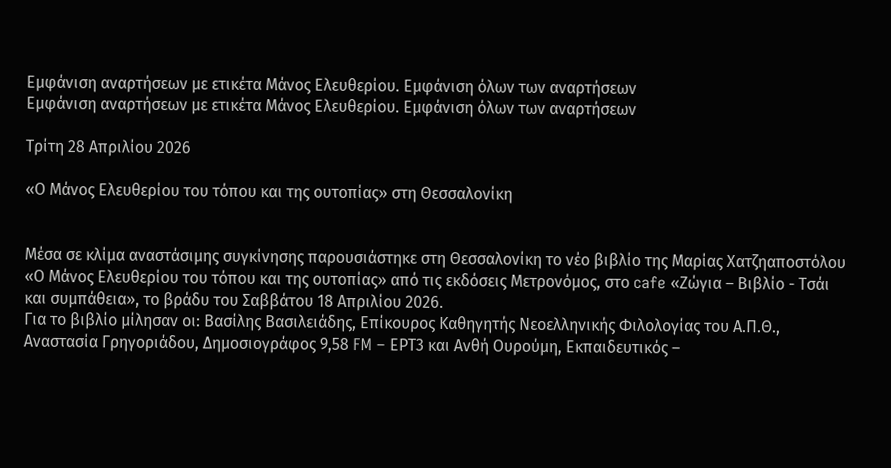Εμφάνιση αναρτήσεων με ετικέτα Μάνος Ελευθερίου. Εμφάνιση όλων των αναρτήσεων
Εμφάνιση αναρτήσεων με ετικέτα Μάνος Ελευθερίου. Εμφάνιση όλων των αναρτήσεων

Τρίτη 28 Απριλίου 2026

«Ο Μάνος Ελευθερίου του τόπου και της ουτοπίας» στη Θεσσαλονίκη


Μέσα σε κλίμα αναστάσιμης συγκίνησης παρουσιάστηκε στη Θεσσαλονίκη το νέο βιβλίο της Μαρίας Χατζηαποστόλου «Ο Μάνος Ελευθερίου του τόπου και της ουτοπίας» από τις εκδόσεις Μετρονόμος, στο cafe «Ζώγια – Βιβλίο - Tσάι και συμπάθεια», το βράδυ του Σαββάτου 18 Απριλίου 2026.
Για το βιβλίο μίλησαν οι: Βασίλης Βασιλειάδης, Επίκουρος Καθηγητής Νεοελληνικής Φιλολογίας του Α.Π.Θ., Αναστασία Γρηγοριάδου, Δημοσιογράφος 9,58 FM – ΕΡΤ3 και Ανθή Ουρούμη, Εκπαιδευτικός –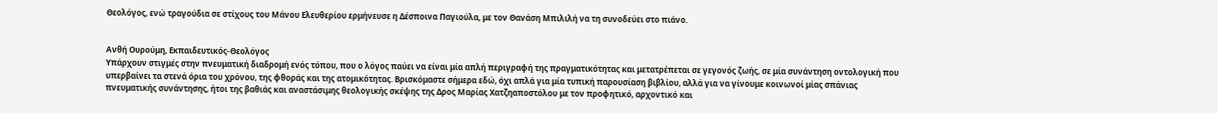Θεολόγος, ενώ τραγούδια σε στίχους του Μάνου Ελευθερίου ερμήνευσε η Δέσποινα Παγιούλα, με τον Θανάση Μπιλιλή να τη συνοδεύει στο πιάνο.


Ανθή Ουρούμη, Εκπαιδευτικός-Θεολόγος
Υπάρχουν στιγμές στην πνευματική διαδρομή ενός τόπου, που ο λόγος παύει να είναι μία απλή περιγραφή της πραγματικότητας και μετατρέπεται σε γεγονός ζωής, σε μία συνάντηση οντολογική που υπερβαίνει τα στενά όρια του χρόνου, της φθοράς και της ατομικότητας. Βρισκόμαστε σήμερα εδώ, όχι απλά για μία τυπική παρουσίαση βιβλίου, αλλά για να γίνουμε κοινωνοί μίας σπάνιας πνευματικής συνάντησης, ήτοι της βαθιάς και αναστάσιμης θεολογικής σκέψης της Δρος Μαρίας Χατζηαποστόλου με τον προφητικό, αρχοντικό και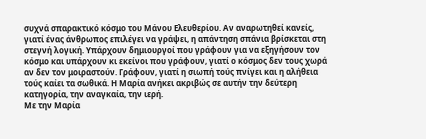συχνά σπαρακτικό κόσμο του Μάνου Ελευθερίου. Αν αναρωτηθεί κανείς, γιατί ένας άνθρωπος επιλέγει να γράψει, η απάντηση σπάνια βρίσκεται στη στεγνή λογική. Υπάρχουν δημιουργοί που γράφουν για να εξηγήσουν τον κόσμο και υπάρχουν κι εκείνοι που γράφουν, γιατί ο κόσμος δεν τους χωρά αν δεν τον μοιραστούν. Γράφουν, γιατί η σιωπή τούς πνίγει και η αλήθεια τούς καίει τα σωθικά. Η Μαρία ανήκει ακριβώς σε αυτήν την δεύτερη κατηγορία, την αναγκαία, την ιερή.
Με την Μαρία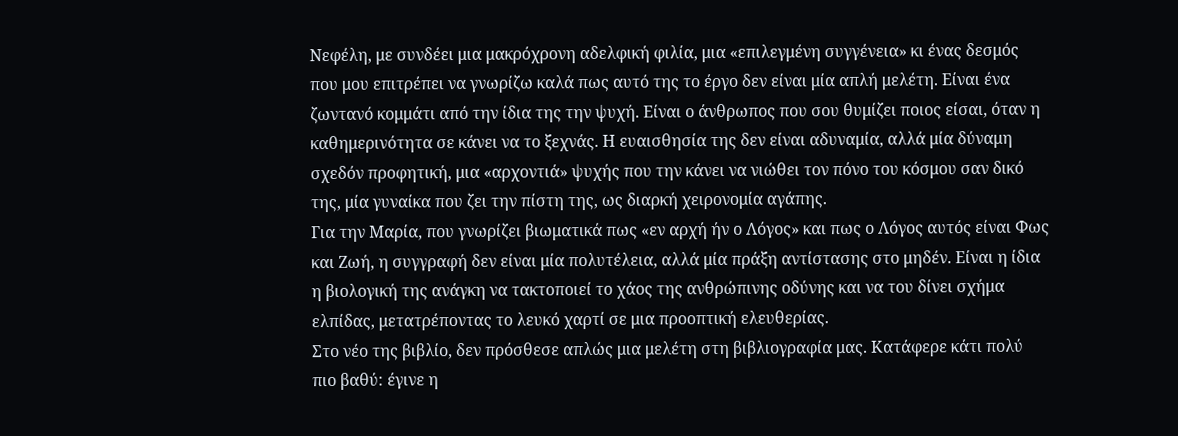Νεφέλη, με συνδέει μια μακρόχρονη αδελφική φιλία, μια «επιλεγμένη συγγένεια» κι ένας δεσμός που μου επιτρέπει να γνωρίζω καλά πως αυτό της το έργο δεν είναι μία απλή μελέτη. Είναι ένα ζωντανό κομμάτι από την ίδια της την ψυχή. Είναι ο άνθρωπος που σου θυμίζει ποιος είσαι, όταν η καθημερινότητα σε κάνει να το ξεχνάς. Η ευαισθησία της δεν είναι αδυναμία, αλλά μία δύναμη σχεδόν προφητική, μια «αρχοντιά» ψυχής που την κάνει να νιώθει τον πόνο του κόσμου σαν δικό της, μία γυναίκα που ζει την πίστη της, ως διαρκή χειρονομία αγάπης.
Για την Μαρία, που γνωρίζει βιωματικά πως «εν αρχή ήν ο Λόγος» και πως ο Λόγος αυτός είναι Φως και Ζωή, η συγγραφή δεν είναι μία πολυτέλεια, αλλά μία πράξη αντίστασης στο μηδέν. Είναι η ίδια η βιολογική της ανάγκη να τακτοποιεί το χάος της ανθρώπινης οδύνης και να του δίνει σχήμα ελπίδας, μετατρέποντας το λευκό χαρτί σε μια προοπτική ελευθερίας.
Στο νέο της βιβλίο, δεν πρόσθεσε απλώς μια μελέτη στη βιβλιογραφία μας. Κατάφερε κάτι πολύ πιο βαθύ: έγινε η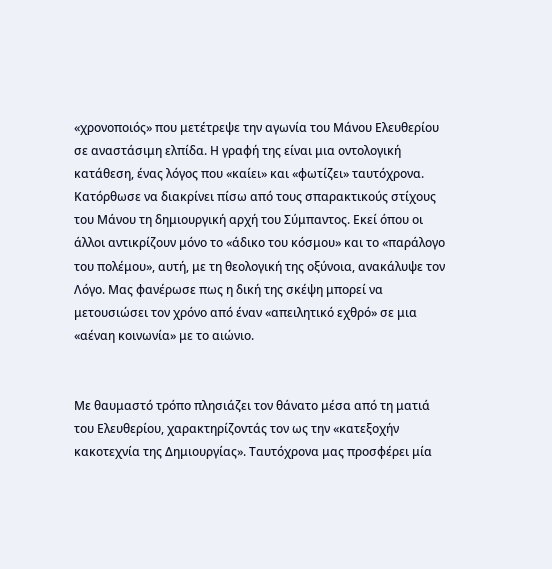«χρονοποιός» που μετέτρεψε την αγωνία του Μάνου Ελευθερίου σε αναστάσιμη ελπίδα. Η γραφή της είναι μια οντολογική κατάθεση, ένας λόγος που «καίει» και «φωτίζει» ταυτόχρονα.
Kατόρθωσε να διακρίνει πίσω από τους σπαρακτικούς στίχους του Μάνου τη δημιουργική αρχή του Σύμπαντος. Εκεί όπου οι άλλοι αντικρίζουν μόνο το «άδικο του κόσμου» και το «παράλογο του πολέμου», αυτή, με τη θεολογική της οξύνοια, ανακάλυψε τον Λόγο. Μας φανέρωσε πως η δική της σκέψη μπορεί να μετουσιώσει τον χρόνο από έναν «απειλητικό εχθρό» σε μια «αέναη κοινωνία» με το αιώνιο.


Με θαυμαστό τρόπο πλησιάζει τον θάνατο μέσα από τη ματιά του Ελευθερίου, χαρακτηρίζοντάς τον ως την «κατεξοχήν κακοτεχνία της Δημιουργίας». Ταυτόχρονα μας προσφέρει μία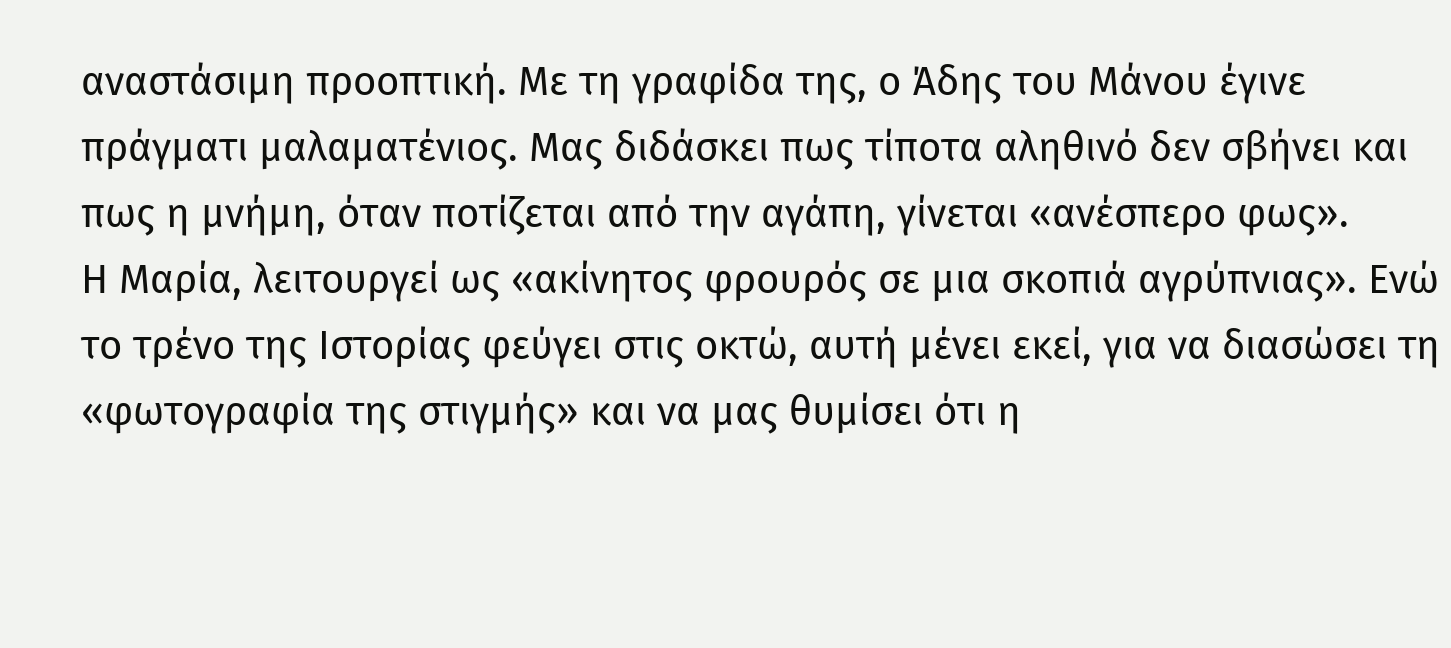αναστάσιμη προοπτική. Με τη γραφίδα της, ο Άδης του Μάνου έγινε πράγματι μαλαματένιος. Μας διδάσκει πως τίποτα αληθινό δεν σβήνει και πως η μνήμη, όταν ποτίζεται από την αγάπη, γίνεται «ανέσπερο φως».
Η Μαρία, λειτουργεί ως «ακίνητος φρουρός σε μια σκοπιά αγρύπνιας». Ενώ το τρένο της Ιστορίας φεύγει στις οκτώ, αυτή μένει εκεί, για να διασώσει τη «φωτογραφία της στιγμής» και να μας θυμίσει ότι η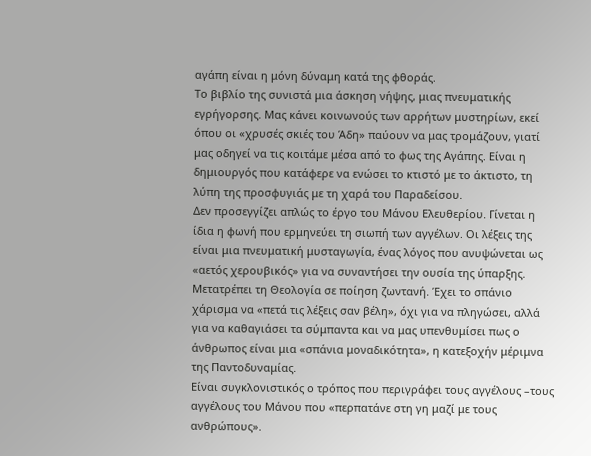αγάπη είναι η μόνη δύναμη κατά της φθοράς.
Το βιβλίο της συνιστά μια άσκηση νήψης, μιας πνευματικής εγρήγορσης. Μας κάνει κοινωνούς των αρρήτων μυστηρίων, εκεί όπου οι «χρυσές σκιές του Άδη» παύουν να μας τρομάζουν, γιατί μας οδηγεί να τις κοιτάμε μέσα από το φως της Αγάπης. Είναι η δημιουργός που κατάφερε να ενώσει το κτιστό με το άκτιστο, τη λύπη της προσφυγιάς με τη χαρά του Παραδείσου.
Δεν προσεγγίζει απλώς το έργο του Μάνου Ελευθερίου. Γίνεται η ίδια η φωνή που ερμηνεύει τη σιωπή των αγγέλων. Οι λέξεις της είναι μια πνευματική μυσταγωγία, ένας λόγος που ανυψώνεται ως «αετός χερουβικός» για να συναντήσει την ουσία της ύπαρξης.
Μετατρέπει τη Θεολογία σε ποίηση ζωντανή. Έχει το σπάνιο χάρισμα να «πετά τις λέξεις σαν βέλη», όχι για να πληγώσει, αλλά για να καθαγιάσει τα σύμπαντα και να μας υπενθυμίσει πως ο άνθρωπος είναι μια «σπάνια μοναδικότητα», η κατεξοχήν μέριμνα της Παντοδυναμίας.
Είναι συγκλονιστικός ο τρόπος που περιγράφει τους αγγέλους –τους αγγέλους του Μάνου που «περπατάνε στη γη μαζί με τους ανθρώπους».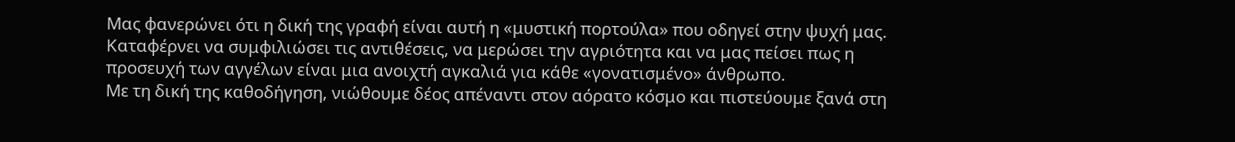Μας φανερώνει ότι η δική της γραφή είναι αυτή η «μυστική πορτούλα» που οδηγεί στην ψυχή μας. Καταφέρνει να συμφιλιώσει τις αντιθέσεις, να μερώσει την αγριότητα και να μας πείσει πως η προσευχή των αγγέλων είναι μια ανοιχτή αγκαλιά για κάθε «γονατισμένο» άνθρωπο.
Με τη δική της καθοδήγηση, νιώθουμε δέος απέναντι στον αόρατο κόσμο και πιστεύουμε ξανά στη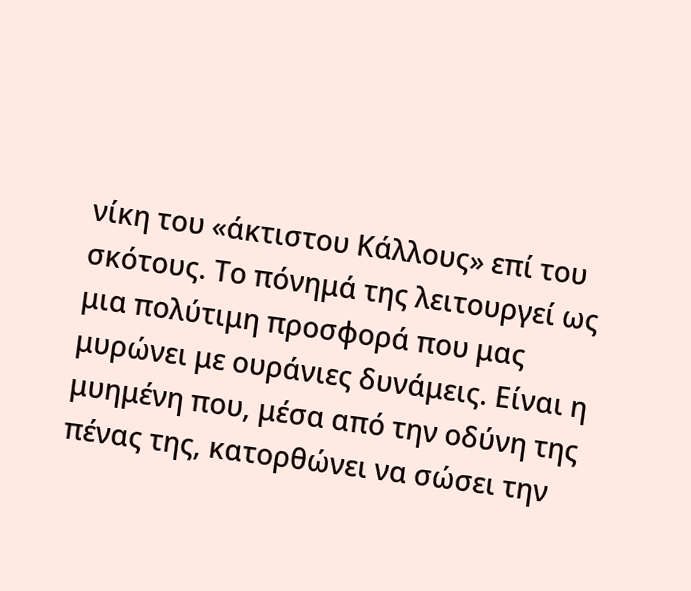νίκη του «άκτιστου Κάλλους» επί του σκότους. Το πόνημά της λειτουργεί ως μια πολύτιμη προσφορά που μας μυρώνει με ουράνιες δυνάμεις. Είναι η μυημένη που, μέσα από την οδύνη της πένας της, κατορθώνει να σώσει την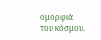ομορφιά του κόσμου.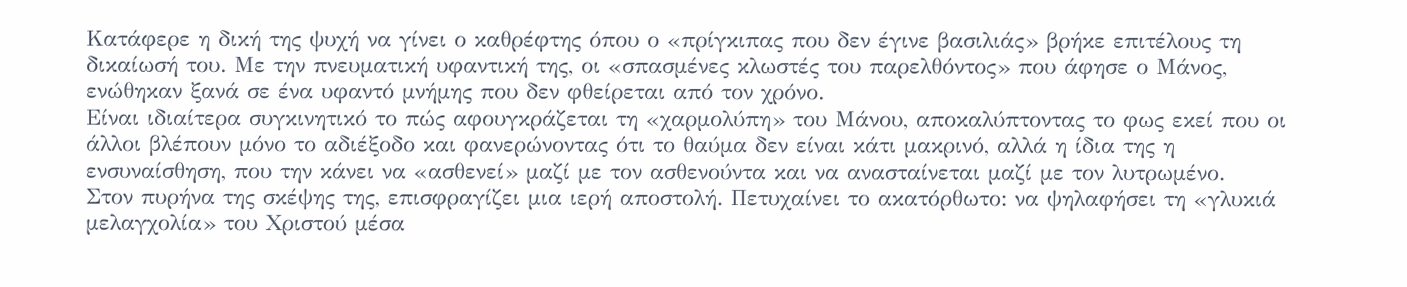Κατάφερε η δική της ψυχή να γίνει ο καθρέφτης όπου ο «πρίγκιπας που δεν έγινε βασιλιάς» βρήκε επιτέλους τη δικαίωσή του. Με την πνευματική υφαντική της, οι «σπασμένες κλωστές του παρελθόντος» που άφησε ο Μάνος, ενώθηκαν ξανά σε ένα υφαντό μνήμης που δεν φθείρεται από τον χρόνο.
Είναι ιδιαίτερα συγκινητικό το πώς αφουγκράζεται τη «χαρμολύπη» του Μάνου, αποκαλύπτοντας το φως εκεί που οι άλλοι βλέπουν μόνο το αδιέξοδο και φανερώνοντας ότι το θαύμα δεν είναι κάτι μακρινό, αλλά η ίδια της η ενσυναίσθηση, που την κάνει να «ασθενεί» μαζί με τον ασθενούντα και να ανασταίνεται μαζί με τον λυτρωμένο.
Στον πυρήνα της σκέψης της, επισφραγίζει μια ιερή αποστολή. Πετυχαίνει το ακατόρθωτο: να ψηλαφήσει τη «γλυκιά μελαγχολία» του Χριστού μέσα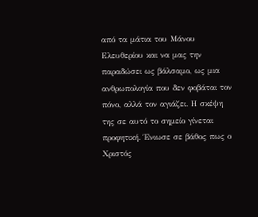από τα μάτια του Μάνου Ελευθερίου και να μας την παραδώσει ως βάλσαμο, ως μια ανθρωπολογία που δεν φοβάται τον πόνο, αλλά τον αγιάζει. Η σκέψη της σε αυτό το σημείο γίνεται προφητική. Ένιωσε σε βάθος πως ο Χριστός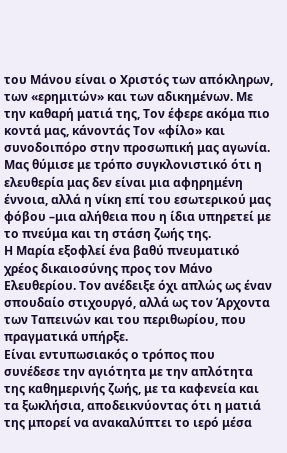του Μάνου είναι ο Χριστός των απόκληρων, των «ερημιτών» και των αδικημένων. Με την καθαρή ματιά της, Τον έφερε ακόμα πιο κοντά μας, κάνοντάς Τον «φίλο» και συνοδοιπόρο στην προσωπική μας αγωνία. Μας θύμισε με τρόπο συγκλονιστικό ότι η ελευθερία μας δεν είναι μια αφηρημένη έννοια, αλλά η νίκη επί του εσωτερικού μας φόβου –μια αλήθεια που η ίδια υπηρετεί με το πνεύμα και τη στάση ζωής της.
Η Μαρία εξοφλεί ένα βαθύ πνευματικό χρέος δικαιοσύνης προς τον Μάνο Ελευθερίου. Τον ανέδειξε όχι απλώς ως έναν σπουδαίο στιχουργό, αλλά ως τον Άρχοντα των Ταπεινών και του περιθωρίου, που πραγματικά υπήρξε.
Είναι εντυπωσιακός ο τρόπος που συνέδεσε την αγιότητα με την απλότητα της καθημερινής ζωής, με τα καφενεία και τα ξωκλήσια, αποδεικνύοντας ότι η ματιά της μπορεί να ανακαλύπτει το ιερό μέσα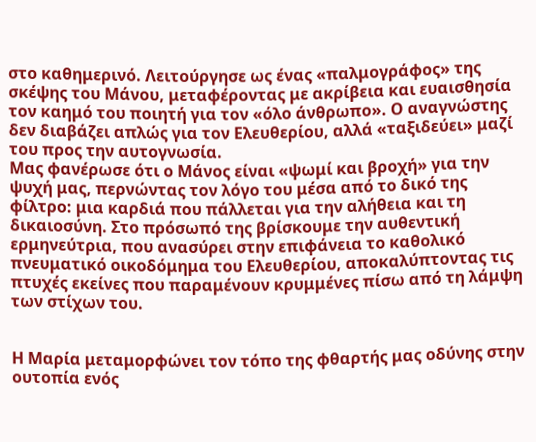στο καθημερινό. Λειτούργησε ως ένας «παλμογράφος» της σκέψης του Μάνου, μεταφέροντας με ακρίβεια και ευαισθησία τον καημό του ποιητή για τον «όλο άνθρωπο». Ο αναγνώστης δεν διαβάζει απλώς για τον Ελευθερίου, αλλά «ταξιδεύει» μαζί του προς την αυτογνωσία.
Μας φανέρωσε ότι ο Μάνος είναι «ψωμί και βροχή» για την ψυχή μας, περνώντας τον λόγο του μέσα από το δικό της φίλτρο: μια καρδιά που πάλλεται για την αλήθεια και τη δικαιοσύνη. Στο πρόσωπό της βρίσκουμε την αυθεντική ερμηνεύτρια, που ανασύρει στην επιφάνεια το καθολικό πνευματικό οικοδόμημα του Ελευθερίου, αποκαλύπτοντας τις πτυχές εκείνες που παραμένουν κρυμμένες πίσω από τη λάμψη των στίχων του.


Η Μαρία μεταμορφώνει τον τόπο της φθαρτής μας οδύνης στην ουτοπία ενός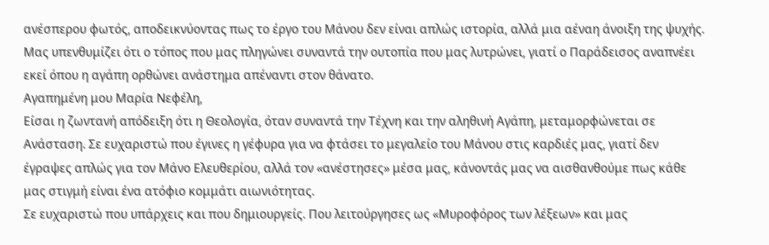ανέσπερου φωτός, αποδεικνύοντας πως το έργο του Μάνου δεν είναι απλώς ιστορία, αλλά μια αέναη άνοιξη της ψυχής. Μας υπενθυμίζει ότι ο τόπος που μας πληγώνει συναντά την ουτοπία που μας λυτρώνει, γιατί ο Παράδεισος αναπνέει εκεί όπου η αγάπη ορθώνει ανάστημα απέναντι στον θάνατο.
Αγαπημένη μου Μαρία Νεφέλη,
Είσαι η ζωντανή απόδειξη ότι η Θεολογία, όταν συναντά την Τέχνη και την αληθινή Αγάπη, μεταμορφώνεται σε Ανάσταση. Σε ευχαριστώ που έγινες η γέφυρα για να φτάσει το μεγαλείο του Μάνου στις καρδιές μας, γιατί δεν έγραψες απλώς για τον Μάνο Ελευθερίου, αλλά τον «ανέστησες» μέσα μας, κάνοντάς μας να αισθανθούμε πως κάθε μας στιγμή είναι ένα ατόφιο κομμάτι αιωνιότητας.
Σε ευχαριστώ που υπάρχεις και που δημιουργείς. Που λειτούργησες ως «Μυροφόρος των λέξεων» και μας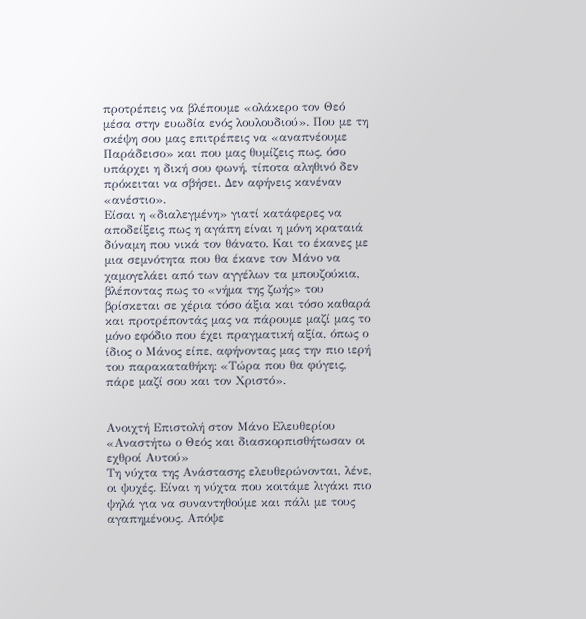προτρέπεις να βλέπουμε «ολάκερο τον Θεό μέσα στην ευωδία ενός λουλουδιού». Που με τη σκέψη σου μας επιτρέπεις να «αναπνέουμε Παράδεισο» και που μας θυμίζεις πως, όσο υπάρχει η δική σου φωνή, τίποτα αληθινό δεν πρόκειται να σβήσει. Δεν αφήνεις κανέναν «ανέστιο».
Είσαι η «διαλεγμένη» γιατί κατάφερες να αποδείξεις πως η αγάπη είναι η μόνη κραταιά δύναμη που νικά τον θάνατο. Και το έκανες με μια σεμνότητα που θα έκανε τον Μάνο να χαμογελάει από των αγγέλων τα μπουζούκια, βλέποντας πως το «νήμα της ζωής» του βρίσκεται σε χέρια τόσο άξια και τόσο καθαρά και προτρέποντάς μας να πάρουμε μαζί μας το μόνο εφόδιο που έχει πραγματική αξία, όπως ο ίδιος ο Μάνος είπε, αφήνοντας μας την πιο ιερή του παρακαταθήκη: «Τώρα που θα φύγεις, πάρε μαζί σου και τον Χριστό».


Ανοιχτή Επιστολή στον Μάνο Ελευθερίου
«Αναστήτω ο Θεός και διασκορπισθήτωσαν οι εχθροί Αυτού»
Τη νύχτα της Ανάστασης ελευθερώνονται, λένε, οι ψυχές. Είναι η νύχτα που κοιτάμε λιγάκι πιο ψηλά για να συναντηθούμε και πάλι με τους αγαπημένους. Απόψε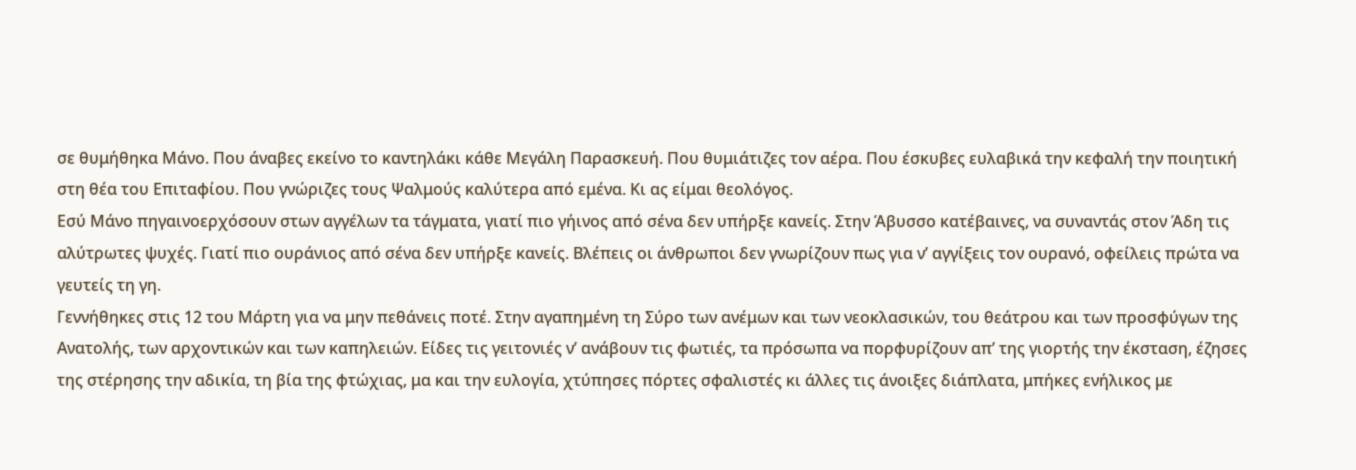σε θυμήθηκα Μάνο. Που άναβες εκείνο το καντηλάκι κάθε Μεγάλη Παρασκευή. Που θυμιάτιζες τον αέρα. Που έσκυβες ευλαβικά την κεφαλή την ποιητική στη θέα του Επιταφίου. Που γνώριζες τους Ψαλμούς καλύτερα από εμένα. Κι ας είμαι θεολόγος.
Εσύ Μάνο πηγαινοερχόσουν στων αγγέλων τα τάγματα, γιατί πιο γήινος από σένα δεν υπήρξε κανείς. Στην Άβυσσο κατέβαινες, να συναντάς στον Άδη τις αλύτρωτες ψυχές. Γιατί πιο ουράνιος από σένα δεν υπήρξε κανείς. Βλέπεις οι άνθρωποι δεν γνωρίζουν πως για ν’ αγγίξεις τον ουρανό, οφείλεις πρώτα να γευτείς τη γη.
Γεννήθηκες στις 12 του Μάρτη για να μην πεθάνεις ποτέ. Στην αγαπημένη τη Σύρο των ανέμων και των νεοκλασικών, του θεάτρου και των προσφύγων της Ανατολής, των αρχοντικών και των καπηλειών. Είδες τις γειτονιές ν’ ανάβουν τις φωτιές, τα πρόσωπα να πορφυρίζουν απ’ της γιορτής την έκσταση, έζησες της στέρησης την αδικία, τη βία της φτώχιας, μα και την ευλογία, χτύπησες πόρτες σφαλιστές κι άλλες τις άνοιξες διάπλατα, μπήκες ενήλικος με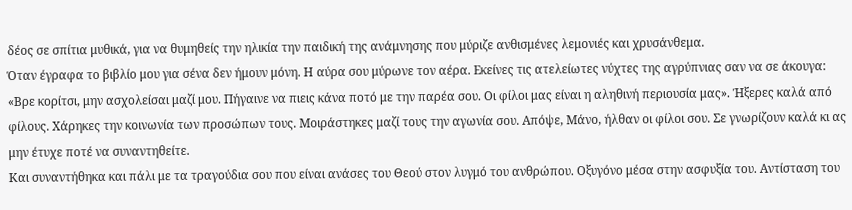δέος σε σπίτια μυθικά, για να θυμηθείς την ηλικία την παιδική της ανάμνησης που μύριζε ανθισμένες λεμονιές και χρυσάνθεμα.
Όταν έγραφα το βιβλίο μου για σένα δεν ήμουν μόνη. Η αύρα σου μύρωνε τον αέρα. Εκείνες τις ατελείωτες νύχτες της αγρύπνιας σαν να σε άκουγα: «Βρε κορίτσι, μην ασχολείσαι μαζί μου. Πήγαινε να πιεις κάνα ποτό με την παρέα σου. Οι φίλοι μας είναι η αληθινή περιουσία μας». Ήξερες καλά από φίλους. Χάρηκες την κοινωνία των προσώπων τους. Μοιράστηκες μαζί τους την αγωνία σου. Απόψε, Μάνο, ήλθαν οι φίλοι σου. Σε γνωρίζουν καλά κι ας μην έτυχε ποτέ να συναντηθείτε.
Και συναντήθηκα και πάλι με τα τραγούδια σου που είναι ανάσες του Θεού στον λυγμό του ανθρώπου. Οξυγόνο μέσα στην ασφυξία του. Αντίσταση του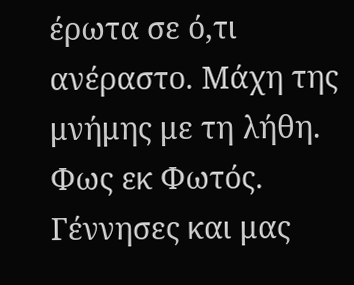έρωτα σε ό,τι ανέραστο. Μάχη της μνήμης με τη λήθη. Φως εκ Φωτός. Γέννησες και μας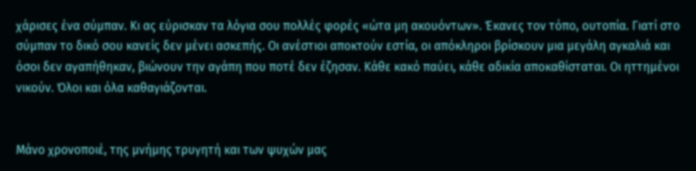χάρισες ένα σύμπαν. Κι ας εύρισκαν τα λόγια σου πολλές φορές «ώτα μη ακουόντων». Έκανες τον τόπο, ουτοπία. Γιατί στο σύμπαν το δικό σου κανείς δεν μένει ασκεπής. Οι ανέστιοι αποκτούν εστία, οι απόκληροι βρίσκουν μια μεγάλη αγκαλιά και όσοι δεν αγαπήθηκαν, βιώνουν την αγάπη που ποτέ δεν έζησαν. Κάθε κακό παύει, κάθε αδικία αποκαθίσταται. Οι ηττημένοι νικούν. Όλοι και όλα καθαγιάζονται.


Μάνο χρονοποιέ, της μνήμης τρυγητή και των ψυχών μας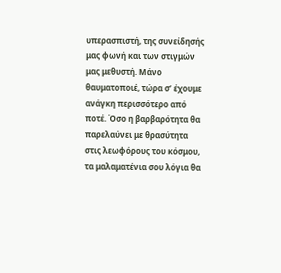υπερασπιστή, της συνείδησής μας φωνή και των στιγμών μας μεθυστή. Μάνο θαυματοποιέ, τώρα σ’ έχουμε ανάγκη περισσότερο από ποτέ. Όσο η βαρβαρότητα θα παρελαύνει με θρασύτητα στις λεωφόρους του κόσμου, τα μαλαματένια σου λόγια θα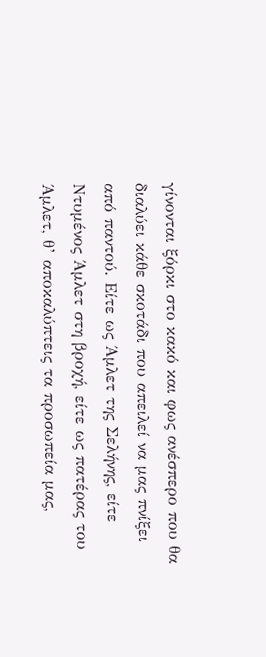γίνονται ξόρκι στο κακό και φως ανέσπερο που θα διαλύει κάθε σκοτάδι που απειλεί να μας πνίξει από παντού. Είτε ως Άμλετ της Σελήνης, είτε Ντυμένος Άμλετ στη βροχή, είτε ως πατέρας του Άμλετ, θ’ αποκαλύπτεις τα προσωπεία μας,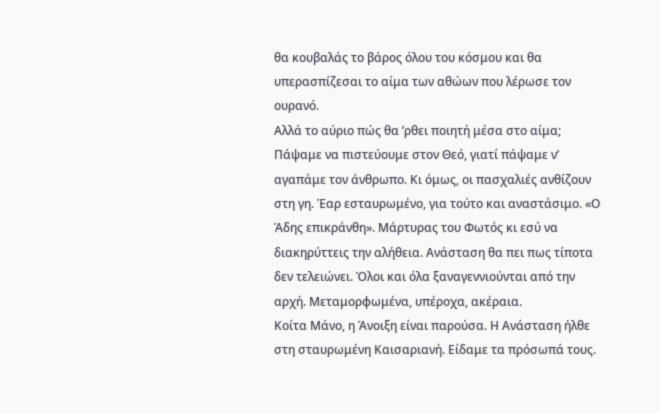θα κουβαλάς το βάρος όλου του κόσμου και θα υπερασπίζεσαι το αίμα των αθώων που λέρωσε τον ουρανό.
Αλλά το αύριο πώς θα ’ρθει ποιητή μέσα στο αίμα; Πάψαμε να πιστεύουμε στον Θεό, γιατί πάψαμε ν’ αγαπάμε τον άνθρωπο. Κι όμως, οι πασχαλιές ανθίζουν στη γη. Έαρ εσταυρωμένο, για τούτο και αναστάσιμο. «Ο Άδης επικράνθη». Μάρτυρας του Φωτός κι εσύ να διακηρύττεις την αλήθεια. Ανάσταση θα πει πως τίποτα δεν τελειώνει. Όλοι και όλα ξαναγεννιούνται από την αρχή. Mεταμορφωμένα, υπέροχα, ακέραια.
Κοίτα Μάνο, η Άνοιξη είναι παρούσα. Η Ανάσταση ήλθε στη σταυρωμένη Καισαριανή. Είδαμε τα πρόσωπά τους.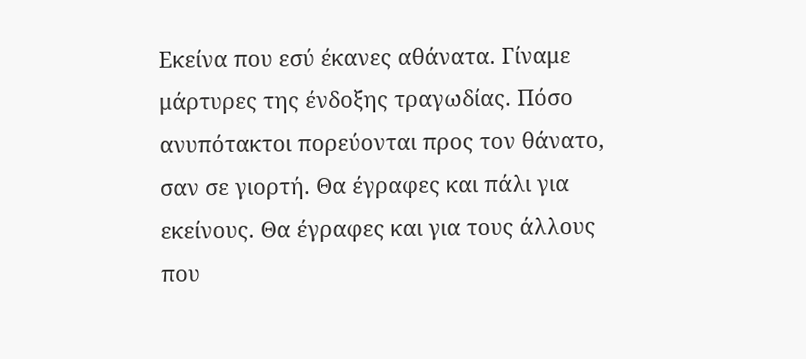Εκείνα που εσύ έκανες αθάνατα. Γίναμε μάρτυρες της ένδοξης τραγωδίας. Πόσο ανυπότακτοι πορεύονται προς τον θάνατο, σαν σε γιορτή. Θα έγραφες και πάλι για εκείνους. Θα έγραφες και για τους άλλους που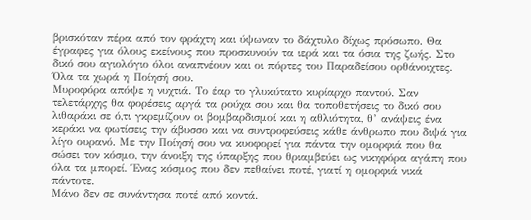βρισκόταν πέρα από τον φράχτη και ύψωναν το δάχτυλο δίχως πρόσωπο. Θα έγραφες για όλους εκείνους που προσκυνούν τα ιερά και τα όσια της ζωής. Στο δικό σου αγιολόγιο όλοι αναπνέουν και οι πόρτες του Παραδείσου ορθάνοιχτες. Όλα τα χωρά η Ποίησή σου.
Μυροφόρα απόψε η νυχτιά. Το έαρ το γλυκύτατο κυρίαρχο παντού. Σαν τελετάρχης θα φορέσεις αργά τα ρούχα σου και θα τοποθετήσεις το δικό σου λιθαράκι σε ό,τι γκρεμίζουν οι βομβαρδισμοί και η αθλιότητα, θ’ ανάψεις ένα κεράκι να φωτίσεις την άβυσσο και να συντροφεύσεις κάθε άνθρωπο που διψά για λίγο ουρανό. Με την Ποίησή σου να κυοφορεί για πάντα την ομορφιά που θα σώσει τον κόσμο, την άνοιξη της ύπαρξης που θριαμβεύει ως νικηφόρα αγάπη που όλα τα μπορεί. Ένας κόσμος που δεν πεθαίνει ποτέ, γιατί η ομορφιά νικά πάντοτε.
Μάνο δεν σε συνάντησα ποτέ από κοντά.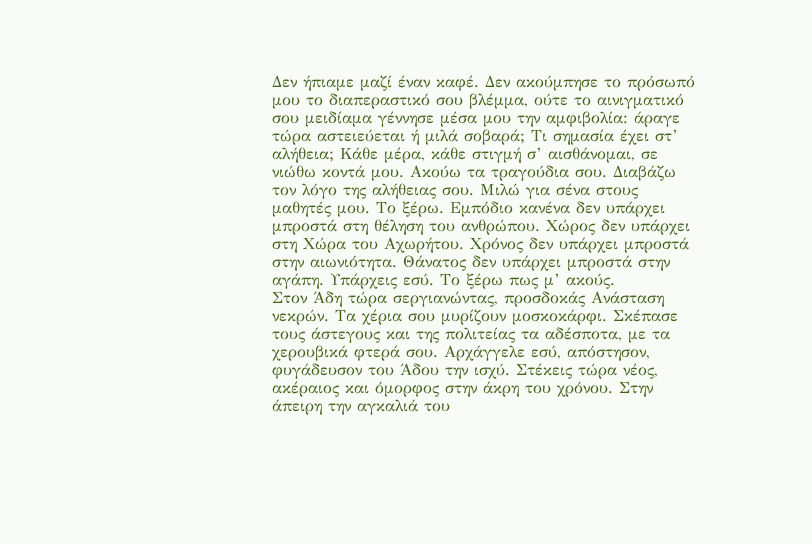Δεν ήπιαμε μαζί έναν καφέ. Δεν ακούμπησε το πρόσωπό μου το διαπεραστικό σου βλέμμα, ούτε το αινιγματικό σου μειδίαμα γέννησε μέσα μου την αμφιβολία: άραγε τώρα αστειεύεται ή μιλά σοβαρά; Τι σημασία έχει στ’ αλήθεια; Κάθε μέρα, κάθε στιγμή σ’ αισθάνομαι, σε νιώθω κοντά μου. Ακούω τα τραγούδια σου. Διαβάζω τον λόγο της αλήθειας σου. Μιλώ για σένα στους μαθητές μου. Το ξέρω. Εμπόδιο κανένα δεν υπάρχει μπροστά στη θέληση του ανθρώπου. Χώρος δεν υπάρχει στη Χώρα του Αχωρήτου. Χρόνος δεν υπάρχει μπροστά στην αιωνιότητα. Θάνατος δεν υπάρχει μπροστά στην αγάπη. Υπάρχεις εσύ. Το ξέρω πως μ’ ακούς.
Στον Άδη τώρα σεργιανώντας, προσδοκάς Ανάσταση νεκρών. Τα χέρια σου μυρίζουν μοσκοκάρφι. Σκέπασε τους άστεγους και της πολιτείας τα αδέσποτα, με τα χερουβικά φτερά σου. Αρχάγγελε εσύ, απόστησον, φυγάδευσον του Άδου την ισχύ. Στέκεις τώρα νέος, ακέραιος και όμορφος στην άκρη του χρόνου. Στην άπειρη την αγκαλιά του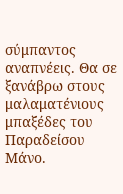σύμπαντος αναπνέεις. Θα σε ξανάβρω στους μαλαματένιους μπαξέδες του Παραδείσου Μάνο.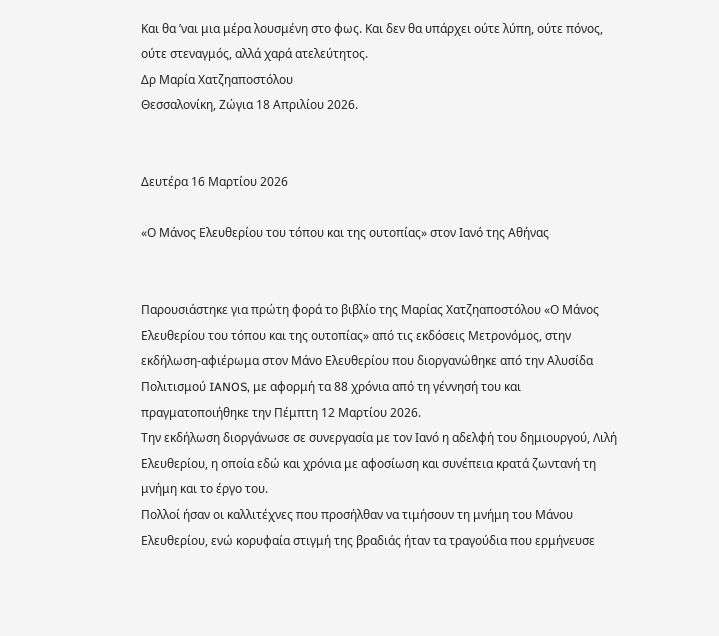Και θα ’ναι μια μέρα λουσμένη στο φως. Και δεν θα υπάρχει ούτε λύπη, ούτε πόνος, ούτε στεναγμός, αλλά χαρά ατελεύτητος.
Δρ Μαρία Χατζηαποστόλου
Θεσσαλονίκη, Ζώγια 18 Απριλίου 2026.


Δευτέρα 16 Μαρτίου 2026

«Ο Μάνος Ελευθερίου του τόπου και της ουτοπίας» στον Ιανό της Αθήνας


Παρουσιάστηκε για πρώτη φορά το βιβλίο της Μαρίας Χατζηαποστόλου «Ο Μάνος Ελευθερίου του τόπου και της ουτοπίας» από τις εκδόσεις Μετρονόμος, στην εκδήλωση-αφιέρωμα στον Μάνο Ελευθερίου που διοργανώθηκε από την Αλυσίδα Πολιτισμού IANOS, με αφορμή τα 88 χρόνια από τη γέννησή του και πραγματοποιήθηκε την Πέμπτη 12 Μαρτίου 2026.
Την εκδήλωση διοργάνωσε σε συνεργασία με τον Ιανό η αδελφή του δημιουργού, Λιλή Ελευθερίου, η οποία εδώ και χρόνια με αφοσίωση και συνέπεια κρατά ζωντανή τη μνήμη και το έργο του.
Πολλοί ήσαν οι καλλιτέχνες που προσήλθαν να τιμήσουν τη μνήμη του Μάνου Ελευθερίου, ενώ κορυφαία στιγμή της βραδιάς ήταν τα τραγούδια που ερμήνευσε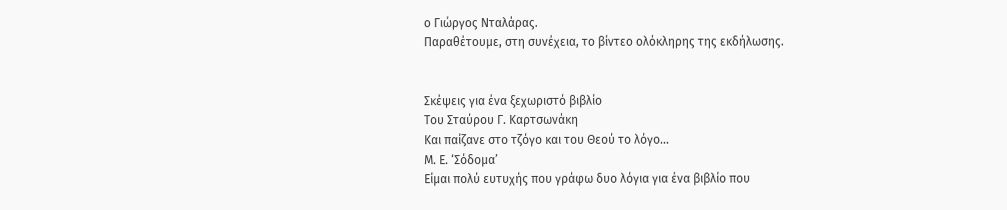ο Γιώργος Νταλάρας.
Παραθέτουμε, στη συνέχεια, το βίντεο ολόκληρης της εκδήλωσης.


Σκέψεις για ένα ξεχωριστό βιβλίο
Του Σταύρου Γ. Καρτσωνάκη
Και παίζανε στο τζόγο και του Θεού το λόγο…
Μ. Ε. ‘Σόδομα’
Είμαι πολύ ευτυχής που γράφω δυο λόγια για ένα βιβλίο που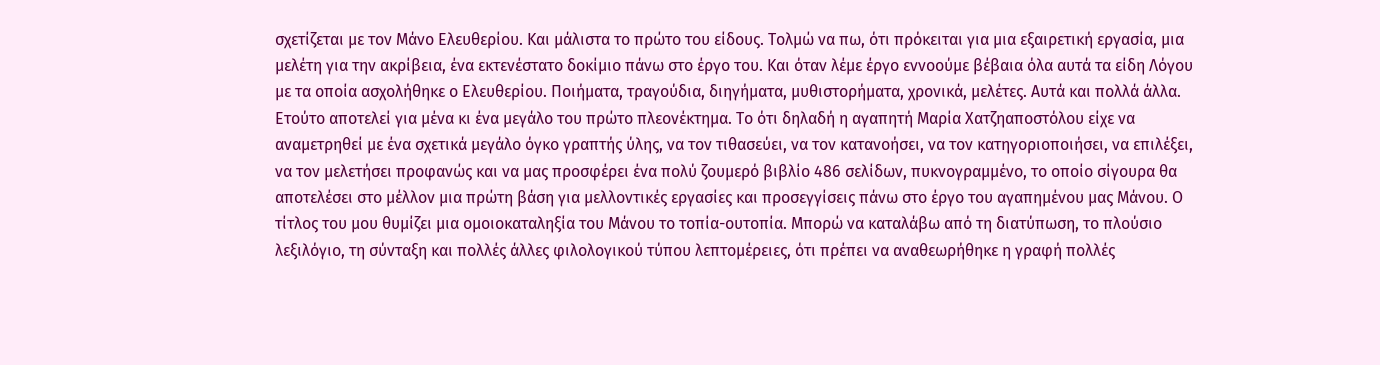σχετίζεται με τον Μάνο Ελευθερίου. Και μάλιστα το πρώτο του είδους. Τολμώ να πω, ότι πρόκειται για μια εξαιρετική εργασία, μια μελέτη για την ακρίβεια, ένα εκτενέστατο δοκίμιο πάνω στο έργο του. Και όταν λέμε έργο εννοούμε βέβαια όλα αυτά τα είδη Λόγου με τα οποία ασχολήθηκε ο Ελευθερίου. Ποιήματα, τραγούδια, διηγήματα, μυθιστορήματα, χρονικά, μελέτες. Αυτά και πολλά άλλα. Ετούτο αποτελεί για μένα κι ένα μεγάλο του πρώτο πλεονέκτημα. Το ότι δηλαδή η αγαπητή Μαρία Χατζηαποστόλου είχε να αναμετρηθεί με ένα σχετικά μεγάλο όγκο γραπτής ύλης, να τον τιθασεύει, να τον κατανοήσει, να τον κατηγοριοποιήσει, να επιλέξει, να τον μελετήσει προφανώς και να μας προσφέρει ένα πολύ ζουμερό βιβλίο 486 σελίδων, πυκνογραμμένο, το οποίο σίγουρα θα αποτελέσει στο μέλλον μια πρώτη βάση για μελλοντικές εργασίες και προσεγγίσεις πάνω στο έργο του αγαπημένου μας Μάνου. Ο τίτλος του μου θυμίζει μια ομοιοκαταληξία του Μάνου το τοπία-ουτοπία. Μπορώ να καταλάβω από τη διατύπωση, το πλούσιο λεξιλόγιο, τη σύνταξη και πολλές άλλες φιλολογικού τύπου λεπτομέρειες, ότι πρέπει να αναθεωρήθηκε η γραφή πολλές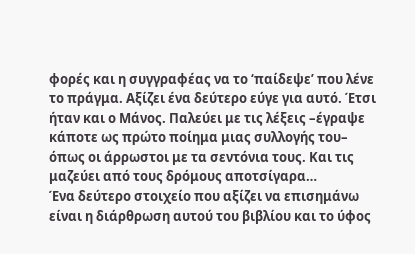φορές και η συγγραφέας να το ‘παίδεψε’ που λένε το πράγμα. Αξίζει ένα δεύτερο εύγε για αυτό. Έτσι ήταν και ο Μάνος. Παλεύει με τις λέξεις –έγραψε κάποτε ως πρώτο ποίημα μιας συλλογής του– όπως οι άρρωστοι με τα σεντόνια τους. Και τις μαζεύει από τους δρόμους αποτσίγαρα…
Ένα δεύτερο στοιχείο που αξίζει να επισημάνω είναι η διάρθρωση αυτού του βιβλίου και το ύφος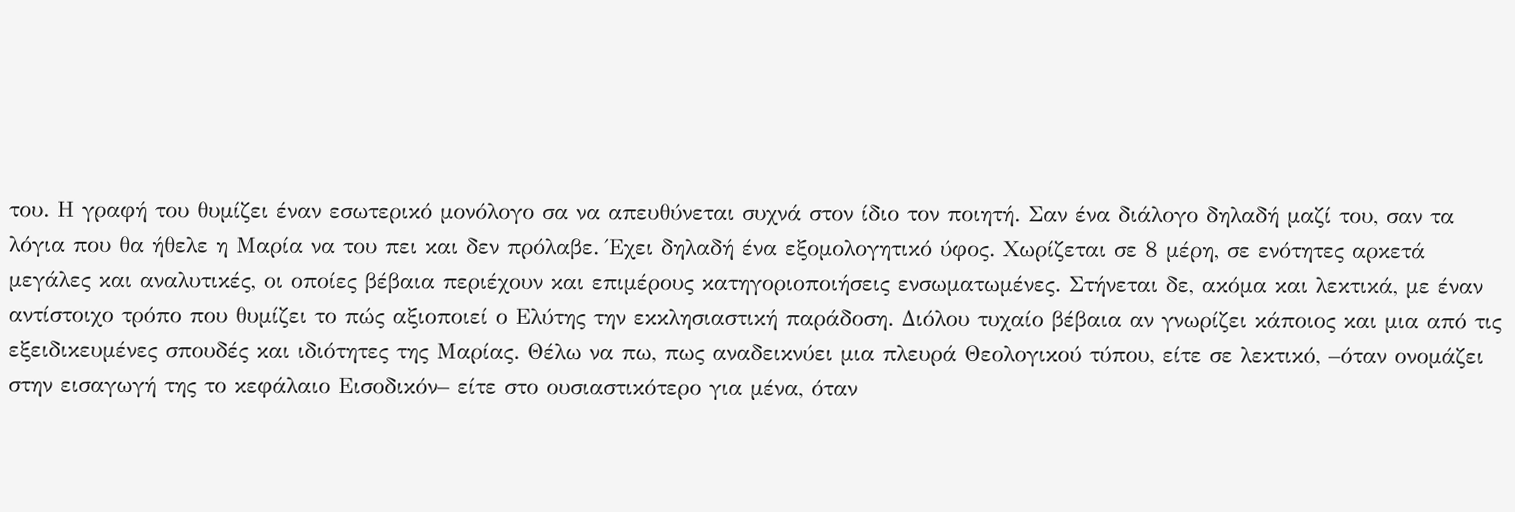του. Η γραφή του θυμίζει έναν εσωτερικό μονόλογο σα να απευθύνεται συχνά στον ίδιο τον ποιητή. Σαν ένα διάλογο δηλαδή μαζί του, σαν τα λόγια που θα ήθελε η Μαρία να του πει και δεν πρόλαβε. Έχει δηλαδή ένα εξομολογητικό ύφος. Χωρίζεται σε 8 μέρη, σε ενότητες αρκετά μεγάλες και αναλυτικές, οι οποίες βέβαια περιέχουν και επιμέρους κατηγοριοποιήσεις ενσωματωμένες. Στήνεται δε, ακόμα και λεκτικά, με έναν αντίστοιχο τρόπο που θυμίζει το πώς αξιοποιεί ο Ελύτης την εκκλησιαστική παράδοση. Διόλου τυχαίο βέβαια αν γνωρίζει κάποιος και μια από τις εξειδικευμένες σπουδές και ιδιότητες της Μαρίας. Θέλω να πω, πως αναδεικνύει μια πλευρά Θεολογικού τύπου, είτε σε λεκτικό, –όταν ονομάζει στην εισαγωγή της το κεφάλαιο Εισοδικόν– είτε στο ουσιαστικότερο για μένα, όταν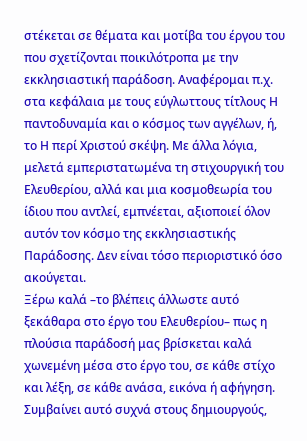στέκεται σε θέματα και μοτίβα του έργου του που σχετίζονται ποικιλότροπα με την εκκλησιαστική παράδοση. Αναφέρομαι π.χ. στα κεφάλαια με τους εύγλωττους τίτλους Η παντοδυναμία και ο κόσμος των αγγέλων, ή, το Η περί Χριστού σκέψη. Με άλλα λόγια, μελετά εμπεριστατωμένα τη στιχουργική του Ελευθερίου, αλλά και μια κοσμοθεωρία του ίδιου που αντλεί, εμπνέεται, αξιοποιεί όλον αυτόν τον κόσμο της εκκλησιαστικής Παράδοσης. Δεν είναι τόσο περιοριστικό όσο ακούγεται.
Ξέρω καλά –το βλέπεις άλλωστε αυτό ξεκάθαρα στο έργο του Ελευθερίου– πως η πλούσια παράδοσή μας βρίσκεται καλά χωνεμένη μέσα στο έργο του, σε κάθε στίχο και λέξη, σε κάθε ανάσα, εικόνα ή αφήγηση. Συμβαίνει αυτό συχνά στους δημιουργούς,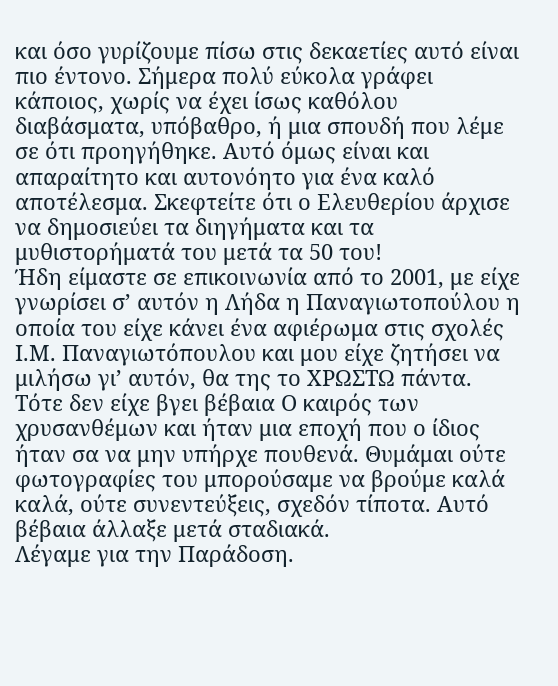και όσο γυρίζουμε πίσω στις δεκαετίες αυτό είναι πιο έντονο. Σήμερα πολύ εύκολα γράφει κάποιος, χωρίς να έχει ίσως καθόλου διαβάσματα, υπόβαθρο, ή μια σπουδή που λέμε σε ότι προηγήθηκε. Αυτό όμως είναι και απαραίτητο και αυτονόητο για ένα καλό αποτέλεσμα. Σκεφτείτε ότι ο Ελευθερίου άρχισε να δημοσιεύει τα διηγήματα και τα μυθιστορήματά του μετά τα 50 του!
Ήδη είμαστε σε επικοινωνία από το 2001, με είχε γνωρίσει σ’ αυτόν η Λήδα η Παναγιωτοπούλου η οποία του είχε κάνει ένα αφιέρωμα στις σχολές Ι.Μ. Παναγιωτόπουλου και μου είχε ζητήσει να μιλήσω γι’ αυτόν, θα της το ΧΡΩΣΤΩ πάντα. Τότε δεν είχε βγει βέβαια Ο καιρός των χρυσανθέμων και ήταν μια εποχή που ο ίδιος ήταν σα να μην υπήρχε πουθενά. Θυμάμαι ούτε φωτογραφίες του μπορούσαμε να βρούμε καλά καλά, ούτε συνεντεύξεις, σχεδόν τίποτα. Αυτό βέβαια άλλαξε μετά σταδιακά.
Λέγαμε για την Παράδοση.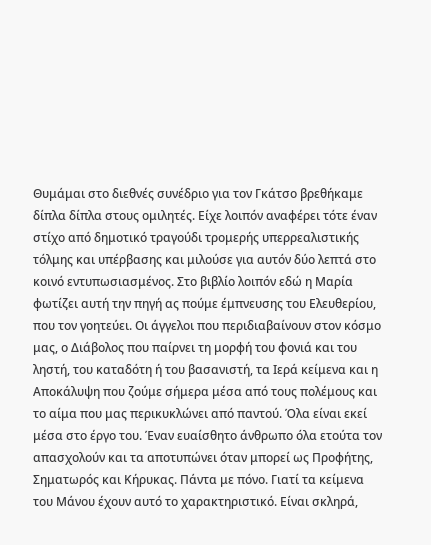Θυμάμαι στο διεθνές συνέδριο για τον Γκάτσο βρεθήκαμε δίπλα δίπλα στους ομιλητές. Είχε λοιπόν αναφέρει τότε έναν στίχο από δημοτικό τραγούδι τρομερής υπερρεαλιστικής τόλμης και υπέρβασης και μιλούσε για αυτόν δύο λεπτά στο κοινό εντυπωσιασμένος. Στο βιβλίο λοιπόν εδώ η Μαρία φωτίζει αυτή την πηγή ας πούμε έμπνευσης του Ελευθερίου, που τον γοητεύει. Οι άγγελοι που περιδιαβαίνουν στον κόσμο μας, ο Διάβολος που παίρνει τη μορφή του φονιά και του ληστή, του καταδότη ή του βασανιστή, τα Ιερά κείμενα και η Αποκάλυψη που ζούμε σήμερα μέσα από τους πολέμους και το αίμα που μας περικυκλώνει από παντού. Όλα είναι εκεί μέσα στο έργο του. Έναν ευαίσθητο άνθρωπο όλα ετούτα τον απασχολούν και τα αποτυπώνει όταν μπορεί ως Προφήτης, Σηματωρός και Κήρυκας. Πάντα με πόνο. Γιατί τα κείμενα του Μάνου έχουν αυτό το χαρακτηριστικό. Είναι σκληρά,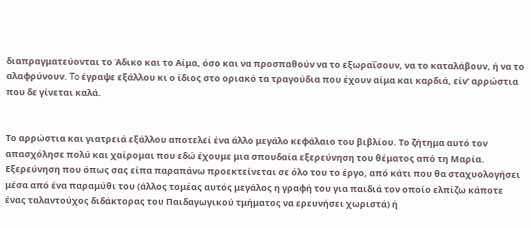διαπραγματεύονται το Άδικο και το Αίμα, όσο και να προσπαθούν να το εξωραΐσουν, να το καταλάβουν, ή να το αλαφρύνουν. To έγραψε εξάλλου κι ο ίδιος στο οριακό τα τραγούδια που έχουν αίμα και καρδιά, είν’ αρρώστια που δε γίνεται καλά.


Το αρρώστια και γιατρειά εξάλλου αποτελεί ένα άλλο μεγάλο κεφάλαιο του βιβλίου. Το ζήτημα αυτό τον απασχόλησε πολύ και χαίρομαι που εδώ έχουμε μια σπουδαία εξερεύνηση του θέματος από τη Μαρία. Εξερεύνηση που όπως σας είπα παραπάνω προεκτείνεται σε όλο του το έργο, από κάτι που θα σταχυολογήσει μέσα από ένα παραμύθι του (άλλος τομέας αυτός μεγάλος η γραφή του για παιδιά τον οποίο ελπίζω κάποτε ένας ταλαντούχος διδάκτορας του Παιδαγωγικού τμήματος να ερευνήσει χωριστά) ή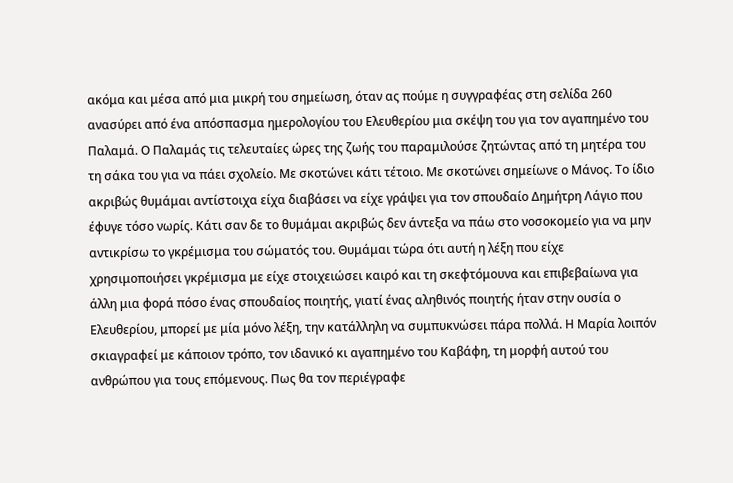ακόμα και μέσα από μια μικρή του σημείωση, όταν ας πούμε η συγγραφέας στη σελίδα 260 ανασύρει από ένα απόσπασμα ημερολογίου του Ελευθερίου μια σκέψη του για τον αγαπημένο του Παλαμά. Ο Παλαμάς τις τελευταίες ώρες της ζωής του παραμιλούσε ζητώντας από τη μητέρα του τη σάκα του για να πάει σχολείο. Με σκοτώνει κάτι τέτοιο. Με σκοτώνει σημείωνε ο Μάνος. Το ίδιο ακριβώς θυμάμαι αντίστοιχα είχα διαβάσει να είχε γράψει για τον σπουδαίο Δημήτρη Λάγιο που έφυγε τόσο νωρίς. Κάτι σαν δε το θυμάμαι ακριβώς δεν άντεξα να πάω στο νοσοκομείο για να μην αντικρίσω το γκρέμισμα του σώματός του. Θυμάμαι τώρα ότι αυτή η λέξη που είχε χρησιμοποιήσει γκρέμισμα με είχε στοιχειώσει καιρό και τη σκεφτόμουνα και επιβεβαίωνα για άλλη μια φορά πόσο ένας σπουδαίος ποιητής, γιατί ένας αληθινός ποιητής ήταν στην ουσία ο Ελευθερίου, μπορεί με μία μόνο λέξη, την κατάλληλη να συμπυκνώσει πάρα πολλά. Η Μαρία λοιπόν σκιαγραφεί με κάποιον τρόπο, τον ιδανικό κι αγαπημένο του Καβάφη, τη μορφή αυτού του ανθρώπου για τους επόμενους. Πως θα τον περιέγραφε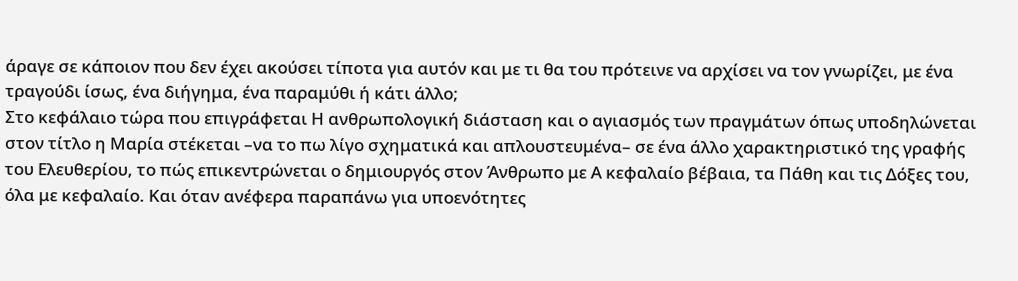άραγε σε κάποιον που δεν έχει ακούσει τίποτα για αυτόν και με τι θα του πρότεινε να αρχίσει να τον γνωρίζει, με ένα τραγούδι ίσως, ένα διήγημα, ένα παραμύθι ή κάτι άλλο;
Στο κεφάλαιο τώρα που επιγράφεται Η ανθρωπολογική διάσταση και ο αγιασμός των πραγμάτων όπως υποδηλώνεται στον τίτλο η Μαρία στέκεται –να το πω λίγο σχηματικά και απλουστευμένα– σε ένα άλλο χαρακτηριστικό της γραφής του Ελευθερίου, το πώς επικεντρώνεται ο δημιουργός στον Άνθρωπο με Α κεφαλαίο βέβαια, τα Πάθη και τις Δόξες του, όλα με κεφαλαίο. Και όταν ανέφερα παραπάνω για υποενότητες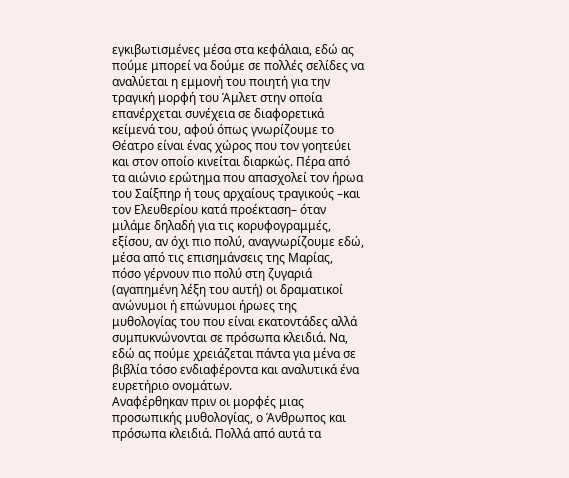εγκιβωτισμένες μέσα στα κεφάλαια, εδώ ας πούμε μπορεί να δούμε σε πολλές σελίδες να αναλύεται η εμμονή του ποιητή για την τραγική μορφή του Άμλετ στην οποία επανέρχεται συνέχεια σε διαφορετικά κείμενά του, αφού όπως γνωρίζουμε το Θέατρο είναι ένας χώρος που τον γοητεύει και στον οποίο κινείται διαρκώς. Πέρα από τα αιώνιο ερώτημα που απασχολεί τον ήρωα του Σαίξπηρ ή τους αρχαίους τραγικούς –και τον Ελευθερίου κατά προέκταση– όταν μιλάμε δηλαδή για τις κορυφογραμμές, εξίσου, αν όχι πιο πολύ, αναγνωρίζουμε εδώ, μέσα από τις επισημάνσεις της Μαρίας, πόσο γέρνουν πιο πολύ στη ζυγαριά (αγαπημένη λέξη του αυτή) οι δραματικοί ανώνυμοι ή επώνυμοι ήρωες της μυθολογίας του που είναι εκατοντάδες αλλά συμπυκνώνονται σε πρόσωπα κλειδιά. Να, εδώ ας πούμε χρειάζεται πάντα για μένα σε βιβλία τόσο ενδιαφέροντα και αναλυτικά ένα ευρετήριο ονομάτων.
Αναφέρθηκαν πριν οι μορφές μιας προσωπικής μυθολογίας, ο Άνθρωπος και πρόσωπα κλειδιά. Πολλά από αυτά τα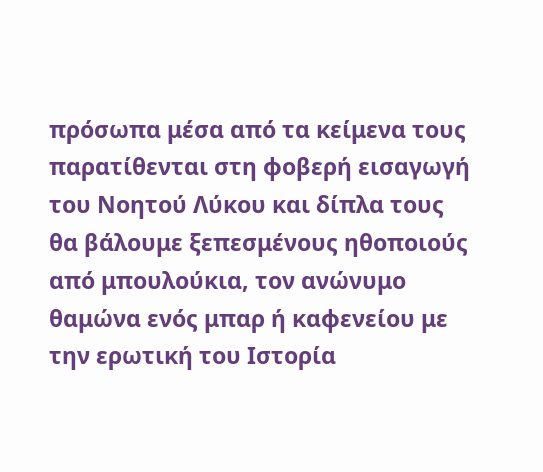πρόσωπα μέσα από τα κείμενα τους παρατίθενται στη φοβερή εισαγωγή του Νοητού Λύκου και δίπλα τους θα βάλουμε ξεπεσμένους ηθοποιούς από μπουλούκια, τον ανώνυμο θαμώνα ενός μπαρ ή καφενείου με την ερωτική του Ιστορία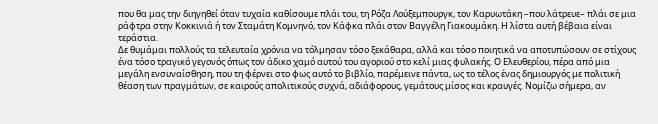που θα μας την διηγηθεί όταν τυχαία καθίσουμε πλάι του, τη Ρόζα Λούξεμπουργκ, τον Καρυωτάκη –που λάτρευε– πλάι σε μια ράφτρα στην Κοκκινιά ή τον Σταμάτη Κομνηνό, τον Κάφκα πλάι στον Βαγγέλη Γιακουμάκη. Η λίστα αυτή βέβαια είναι τεράστια.
Δε θυμάμαι πολλούς τα τελευταία χρόνια να τόλμησαν τόσο ξεκάθαρα, αλλά και τόσο ποιητικά να αποτυπώσουν σε στίχους ένα τόσο τραγικό γεγονός όπως τον άδικο χαμό αυτού του αγοριού στο κελί μιας φυλακής. Ο Ελευθερίου, πέρα από μια μεγάλη ενσυναίσθηση, που τη φέρνει στο φως αυτό το βιβλίο, παρέμεινε πάντα, ως το τέλος ένας δημιουργός με πολιτική θέαση των πραγμάτων, σε καιρούς απολιτικούς συχνά, αδιάφορους, γεμάτους μίσος και κραυγές. Νομίζω σήμερα, αν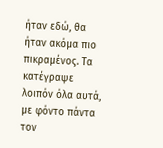ήταν εδώ, θα ήταν ακόμα πιο πικραμένος. Τα κατέγραψε λοιπόν όλα αυτά, με φόντο πάντα τον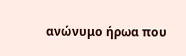ανώνυμο ήρωα που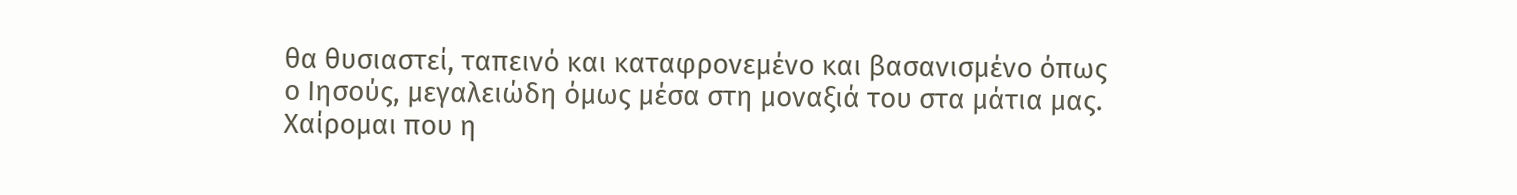θα θυσιαστεί, ταπεινό και καταφρονεμένο και βασανισμένο όπως ο Ιησούς, μεγαλειώδη όμως μέσα στη μοναξιά του στα μάτια μας. Χαίρομαι που η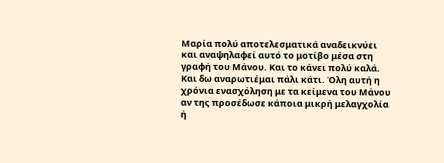Μαρία πολύ αποτελεσματικά αναδεικνύει και αναψηλαφεί αυτό το μοτίβο μέσα στη γραφή του Μάνου. Και το κάνει πολύ καλά. Και δω αναρωτιέμαι πάλι κάτι. Όλη αυτή η χρόνια ενασχόληση με τα κείμενα του Μάνου αν της προσέδωσε κάποια μικρή μελαγχολία ή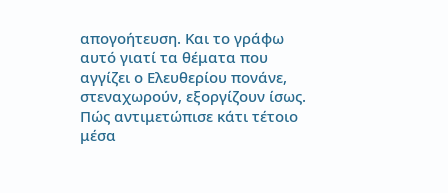απογοήτευση. Και το γράφω αυτό γιατί τα θέματα που αγγίζει ο Ελευθερίου πονάνε, στεναχωρούν, εξοργίζουν ίσως. Πώς αντιμετώπισε κάτι τέτοιο μέσα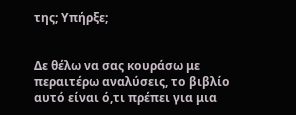της; Υπήρξε;


Δε θέλω να σας κουράσω με περαιτέρω αναλύσεις, το βιβλίο αυτό είναι ό,τι πρέπει για μια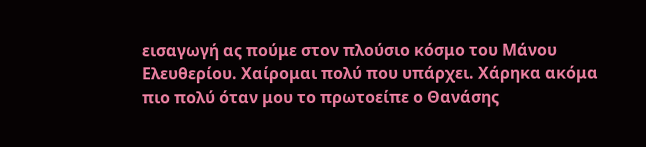εισαγωγή ας πούμε στον πλούσιο κόσμο του Μάνου Ελευθερίου. Χαίρομαι πολύ που υπάρχει. Χάρηκα ακόμα πιο πολύ όταν μου το πρωτοείπε ο Θανάσης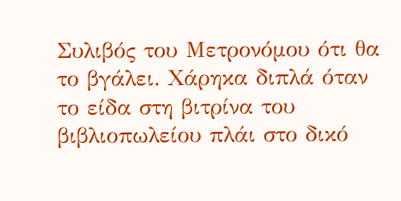Συλιβός του Μετρονόμου ότι θα το βγάλει. Χάρηκα διπλά όταν το είδα στη βιτρίνα του βιβλιοπωλείου πλάι στο δικό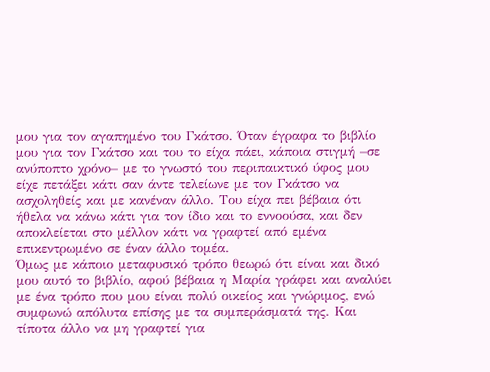μου για τον αγαπημένο του Γκάτσο. Όταν έγραφα το βιβλίο μου για τον Γκάτσο και του το είχα πάει, κάποια στιγμή –σε ανύποπτο χρόνο– με το γνωστό του περιπαικτικό ύφος μου είχε πετάξει κάτι σαν άντε τελείωνε με τον Γκάτσο να ασχοληθείς και με κανέναν άλλο. Του είχα πει βέβαια ότι ήθελα να κάνω κάτι για τον ίδιο και το εννοούσα, και δεν αποκλείεται στο μέλλον κάτι να γραφτεί από εμένα επικεντρωμένο σε έναν άλλο τομέα.
Όμως με κάποιο μεταφυσικό τρόπο θεωρώ ότι είναι και δικό μου αυτό το βιβλίο, αφού βέβαια η Μαρία γράφει και αναλύει με ένα τρόπο που μου είναι πολύ οικείος και γνώριμος, ενώ συμφωνώ απόλυτα επίσης με τα συμπεράσματά της. Και τίποτα άλλο να μη γραφτεί για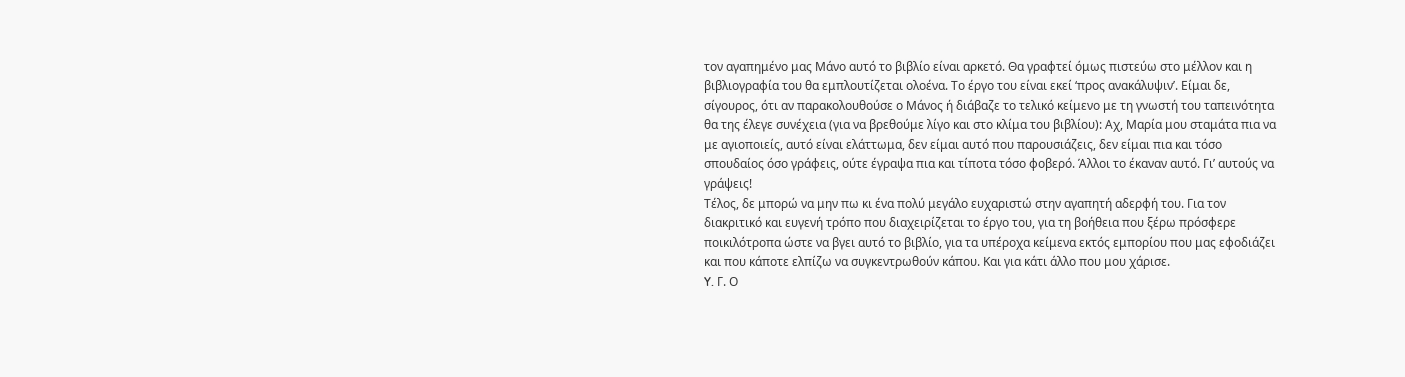τον αγαπημένο μας Μάνο αυτό το βιβλίο είναι αρκετό. Θα γραφτεί όμως πιστεύω στο μέλλον και η βιβλιογραφία του θα εμπλουτίζεται ολοένα. Το έργο του είναι εκεί ‘προς ανακάλυψιν’. Είμαι δε, σίγουρος, ότι αν παρακολουθούσε ο Μάνος ή διάβαζε το τελικό κείμενο με τη γνωστή του ταπεινότητα θα της έλεγε συνέχεια (για να βρεθούμε λίγο και στο κλίμα του βιβλίου): Αχ, Μαρία μου σταμάτα πια να με αγιοποιείς, αυτό είναι ελάττωμα, δεν είμαι αυτό που παρουσιάζεις, δεν είμαι πια και τόσο σπουδαίος όσο γράφεις, ούτε έγραψα πια και τίποτα τόσο φοβερό. Άλλοι το έκαναν αυτό. Γι’ αυτούς να γράψεις!
Τέλος, δε μπορώ να μην πω κι ένα πολύ μεγάλο ευχαριστώ στην αγαπητή αδερφή του. Για τον διακριτικό και ευγενή τρόπο που διαχειρίζεται το έργο του, για τη βοήθεια που ξέρω πρόσφερε ποικιλότροπα ώστε να βγει αυτό το βιβλίο, για τα υπέροχα κείμενα εκτός εμπορίου που μας εφοδιάζει και που κάποτε ελπίζω να συγκεντρωθούν κάπου. Και για κάτι άλλο που μου χάρισε.
Y. Γ. Ο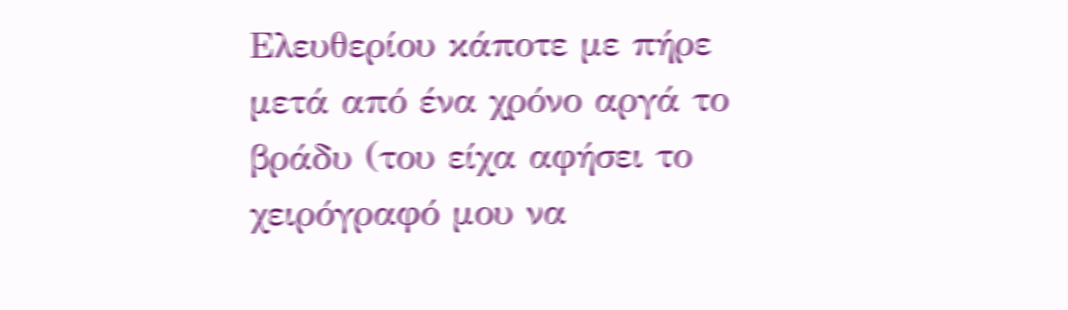Ελευθερίου κάποτε με πήρε μετά από ένα χρόνο αργά το βράδυ (του είχα αφήσει το χειρόγραφό μου να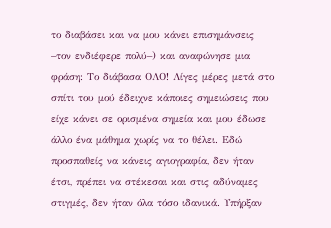το διαβάσει και να μου κάνει επισημάνσεις –τον ενδιέφερε πολύ–) και αναφώνησε μια φράση: Το διάβασα ΟΛΟ! Λίγες μέρες μετά στο σπίτι του μού έδειχνε κάποιες σημειώσεις που είχε κάνει σε ορισμένα σημεία και μου έδωσε άλλο ένα μάθημα χωρίς να το θέλει. Εδώ προσπαθείς να κάνεις αγιογραφία, δεν ήταν έτσι, πρέπει να στέκεσαι και στις αδύναμες στιγμές, δεν ήταν όλα τόσο ιδανικά. Υπήρξαν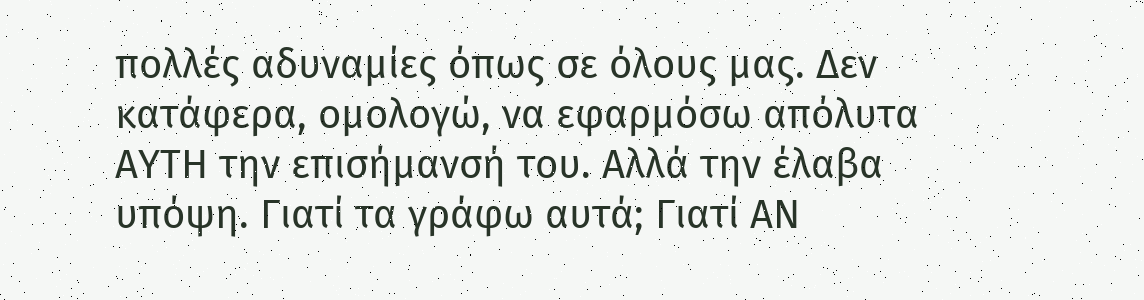πολλές αδυναμίες όπως σε όλους μας. Δεν κατάφερα, ομολογώ, να εφαρμόσω απόλυτα ΑΥΤΗ την επισήμανσή του. Αλλά την έλαβα υπόψη. Γιατί τα γράφω αυτά; Γιατί ΑΝ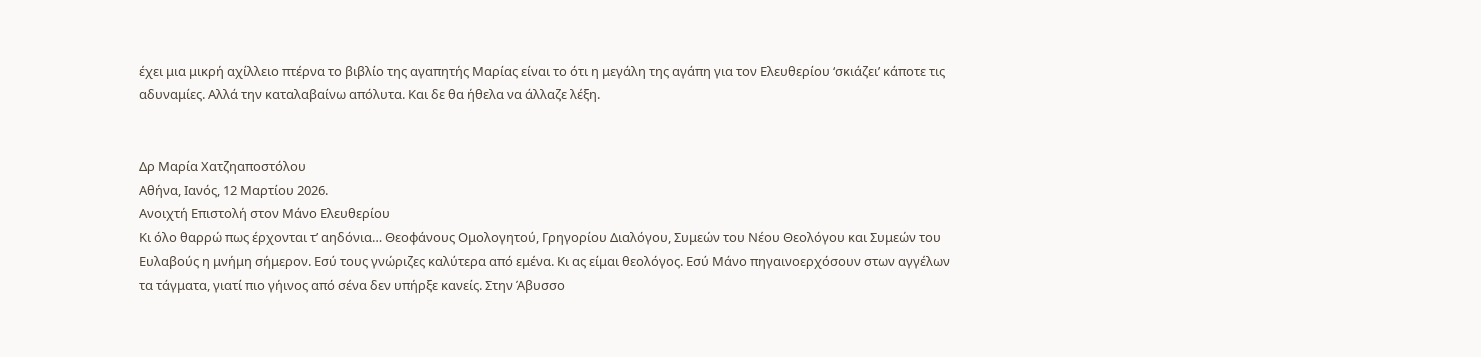έχει μια μικρή αχίλλειο πτέρνα το βιβλίο της αγαπητής Μαρίας είναι το ότι η μεγάλη της αγάπη για τον Ελευθερίου ‘σκιάζει’ κάποτε τις αδυναμίες. Αλλά την καταλαβαίνω απόλυτα. Και δε θα ήθελα να άλλαζε λέξη.


Δρ Μαρία Χατζηαποστόλου
Αθήνα, Ιανός, 12 Μαρτίου 2026.
Ανοιχτή Επιστολή στον Μάνο Ελευθερίου
Κι όλο θαρρώ πως έρχονται τ’ αηδόνια… Θεοφάνους Ομολογητού, Γρηγορίου Διαλόγου, Συμεών του Νέου Θεολόγου και Συμεών του Ευλαβούς η μνήμη σήμερον. Εσύ τους γνώριζες καλύτερα από εμένα. Κι ας είμαι θεολόγος. Εσύ Μάνο πηγαινοερχόσουν στων αγγέλων τα τάγματα, γιατί πιο γήινος από σένα δεν υπήρξε κανείς. Στην Άβυσσο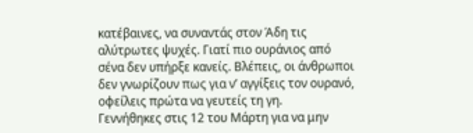κατέβαινες, να συναντάς στον Άδη τις αλύτρωτες ψυχές. Γιατί πιο ουράνιος από σένα δεν υπήρξε κανείς. Βλέπεις, οι άνθρωποι δεν γνωρίζουν πως για ν’ αγγίξεις τον ουρανό, οφείλεις πρώτα να γευτείς τη γη.
Γεννήθηκες στις 12 του Μάρτη για να μην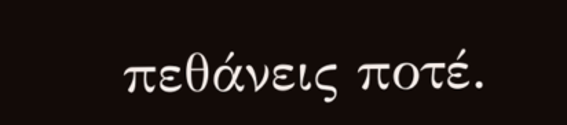πεθάνεις ποτέ.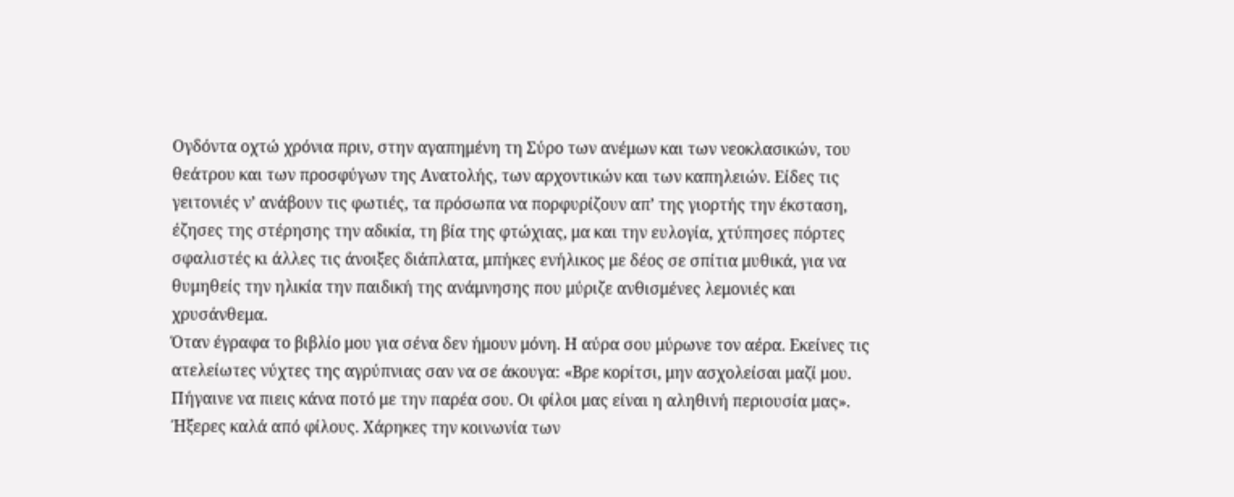Ογδόντα οχτώ χρόνια πριν, στην αγαπημένη τη Σύρο των ανέμων και των νεοκλασικών, του θεάτρου και των προσφύγων της Ανατολής, των αρχοντικών και των καπηλειών. Είδες τις γειτονιές ν’ ανάβουν τις φωτιές, τα πρόσωπα να πορφυρίζουν απ’ της γιορτής την έκσταση, έζησες της στέρησης την αδικία, τη βία της φτώχιας, μα και την ευλογία, χτύπησες πόρτες σφαλιστές κι άλλες τις άνοιξες διάπλατα, μπήκες ενήλικος με δέος σε σπίτια μυθικά, για να θυμηθείς την ηλικία την παιδική της ανάμνησης που μύριζε ανθισμένες λεμονιές και χρυσάνθεμα.
Όταν έγραφα το βιβλίο μου για σένα δεν ήμουν μόνη. Η αύρα σου μύρωνε τον αέρα. Εκείνες τις ατελείωτες νύχτες της αγρύπνιας σαν να σε άκουγα: «Βρε κορίτσι, μην ασχολείσαι μαζί μου. Πήγαινε να πιεις κάνα ποτό με την παρέα σου. Οι φίλοι μας είναι η αληθινή περιουσία μας». Ήξερες καλά από φίλους. Χάρηκες την κοινωνία των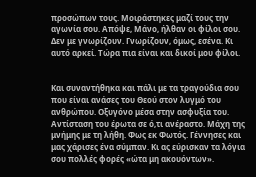προσώπων τους. Μοιράστηκες μαζί τους την αγωνία σου. Απόψε, Μάνο, ήλθαν οι φίλοι σου. Δεν με γνωρίζουν. Γνωρίζουν, όμως, εσένα. Κι αυτό αρκεί. Τώρα πια είναι και δικοί μου φίλοι.


Και συναντήθηκα και πάλι με τα τραγούδια σου που είναι ανάσες του Θεού στον λυγμό του ανθρώπου. Οξυγόνο μέσα στην ασφυξία του. Αντίσταση του έρωτα σε ό,τι ανέραστο. Μάχη της μνήμης με τη λήθη. Φως εκ Φωτός. Γέννησες και μας χάρισες ένα σύμπαν. Κι ας εύρισκαν τα λόγια σου πολλές φορές «ώτα μη ακουόντων».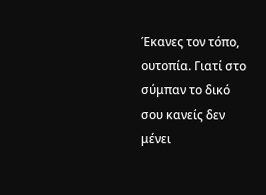Έκανες τον τόπο, ουτοπία. Γιατί στο σύμπαν το δικό σου κανείς δεν μένει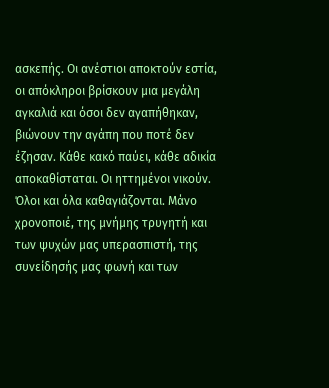ασκεπής. Οι ανέστιοι αποκτούν εστία, οι απόκληροι βρίσκουν μια μεγάλη αγκαλιά και όσοι δεν αγαπήθηκαν, βιώνουν την αγάπη που ποτέ δεν έζησαν. Κάθε κακό παύει, κάθε αδικία αποκαθίσταται. Οι ηττημένοι νικούν. Όλοι και όλα καθαγιάζονται. Μάνο χρονοποιέ, της μνήμης τρυγητή και των ψυχών μας υπερασπιστή, της συνείδησής μας φωνή και των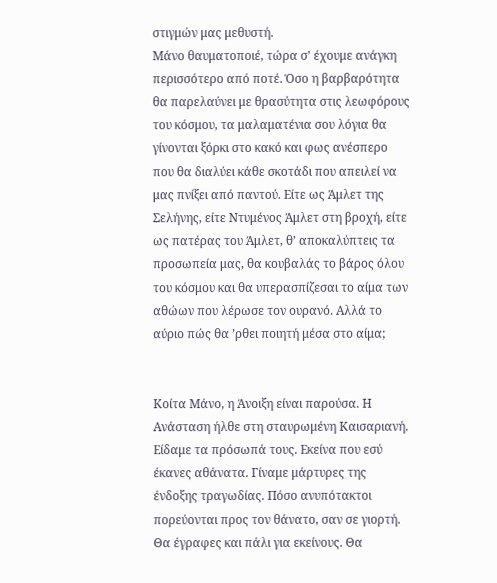στιγμών μας μεθυστή.
Μάνο θαυματοποιέ, τώρα σ’ έχουμε ανάγκη περισσότερο από ποτέ. Όσο η βαρβαρότητα θα παρελαύνει με θρασύτητα στις λεωφόρους του κόσμου, τα μαλαματένια σου λόγια θα γίνονται ξόρκι στο κακό και φως ανέσπερο που θα διαλύει κάθε σκοτάδι που απειλεί να μας πνίξει από παντού. Είτε ως Άμλετ της Σελήνης, είτε Ντυμένος Άμλετ στη βροχή, είτε ως πατέρας του Άμλετ, θ’ αποκαλύπτεις τα προσωπεία μας, θα κουβαλάς το βάρος όλου του κόσμου και θα υπερασπίζεσαι το αίμα των αθώων που λέρωσε τον ουρανό. Αλλά το αύριο πώς θα ’ρθει ποιητή μέσα στο αίμα;


Κοίτα Μάνο, η Άνοιξη είναι παρούσα. Η Ανάσταση ήλθε στη σταυρωμένη Καισαριανή. Είδαμε τα πρόσωπά τους. Εκείνα που εσύ έκανες αθάνατα. Γίναμε μάρτυρες της ένδοξης τραγωδίας. Πόσο ανυπότακτοι πορεύονται προς τον θάνατο, σαν σε γιορτή. Θα έγραφες και πάλι για εκείνους. Θα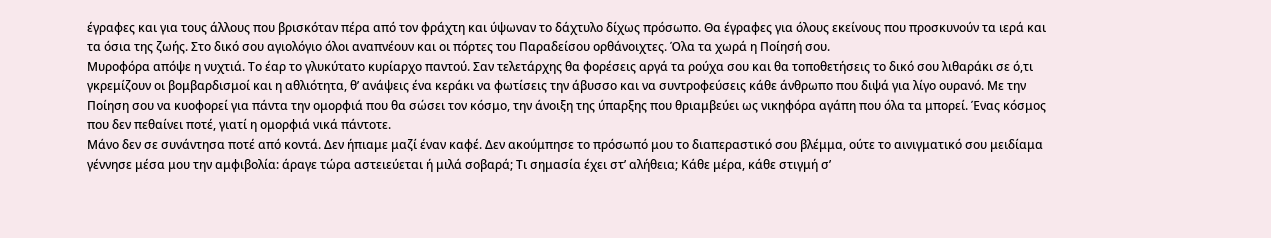έγραφες και για τους άλλους που βρισκόταν πέρα από τον φράχτη και ύψωναν το δάχτυλο δίχως πρόσωπο. Θα έγραφες για όλους εκείνους που προσκυνούν τα ιερά και τα όσια της ζωής. Στο δικό σου αγιολόγιο όλοι αναπνέουν και οι πόρτες του Παραδείσου ορθάνοιχτες. Όλα τα χωρά η Ποίησή σου.
Μυροφόρα απόψε η νυχτιά. Το έαρ το γλυκύτατο κυρίαρχο παντού. Σαν τελετάρχης θα φορέσεις αργά τα ρούχα σου και θα τοποθετήσεις το δικό σου λιθαράκι σε ό,τι γκρεμίζουν οι βομβαρδισμοί και η αθλιότητα, θ’ ανάψεις ένα κεράκι να φωτίσεις την άβυσσο και να συντροφεύσεις κάθε άνθρωπο που διψά για λίγο ουρανό. Με την Ποίηση σου να κυοφορεί για πάντα την ομορφιά που θα σώσει τον κόσμο, την άνοιξη της ύπαρξης που θριαμβεύει ως νικηφόρα αγάπη που όλα τα μπορεί. Ένας κόσμος που δεν πεθαίνει ποτέ, γιατί η ομορφιά νικά πάντοτε.
Μάνο δεν σε συνάντησα ποτέ από κοντά. Δεν ήπιαμε μαζί έναν καφέ. Δεν ακούμπησε το πρόσωπό μου το διαπεραστικό σου βλέμμα, ούτε το αινιγματικό σου μειδίαμα γέννησε μέσα μου την αμφιβολία: άραγε τώρα αστειεύεται ή μιλά σοβαρά; Τι σημασία έχει στ’ αλήθεια; Κάθε μέρα, κάθε στιγμή σ’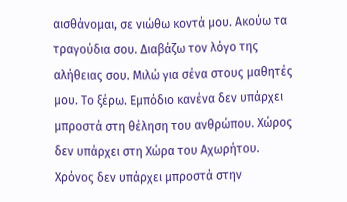αισθάνομαι, σε νιώθω κοντά μου. Ακούω τα τραγούδια σου. Διαβάζω τον λόγο της αλήθειας σου. Μιλώ για σένα στους μαθητές μου. Το ξέρω. Εμπόδιο κανένα δεν υπάρχει μπροστά στη θέληση του ανθρώπου. Χώρος δεν υπάρχει στη Χώρα του Αχωρήτου. Χρόνος δεν υπάρχει μπροστά στην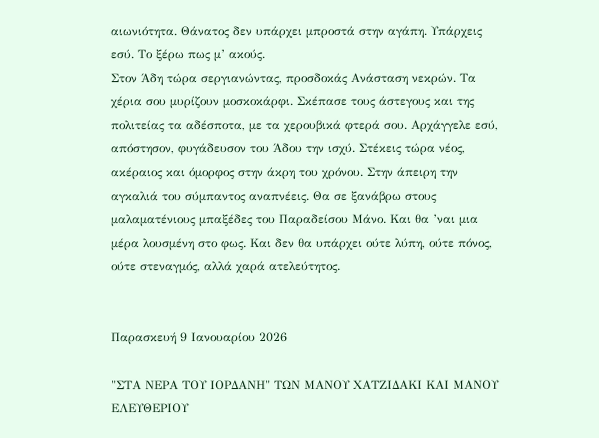αιωνιότητα. Θάνατος δεν υπάρχει μπροστά στην αγάπη. Υπάρχεις εσύ. Το ξέρω πως μ’ ακούς.
Στον Άδη τώρα σεργιανώντας, προσδοκάς Ανάσταση νεκρών. Τα χέρια σου μυρίζουν μοσκοκάρφι. Σκέπασε τους άστεγους και της πολιτείας τα αδέσποτα, με τα χερουβικά φτερά σου. Αρχάγγελε εσύ, απόστησον, φυγάδευσον του Άδου την ισχύ. Στέκεις τώρα νέος, ακέραιος και όμορφος στην άκρη του χρόνου. Στην άπειρη την αγκαλιά του σύμπαντος αναπνέεις. Θα σε ξανάβρω στους μαλαματένιους μπαξέδες του Παραδείσου Μάνο. Και θα ’ναι μια μέρα λουσμένη στο φως. Και δεν θα υπάρχει ούτε λύπη, ούτε πόνος, ούτε στεναγμός, αλλά χαρά ατελεύτητος.


Παρασκευή 9 Ιανουαρίου 2026

"ΣΤΑ ΝΕΡΑ ΤΟΥ ΙΟΡΔΑΝΗ" ΤΩΝ ΜΑΝΟΥ ΧΑΤΖΙΔΑΚΙ ΚΑΙ ΜΑΝΟΥ ΕΛΕΥΘΕΡΙΟΥ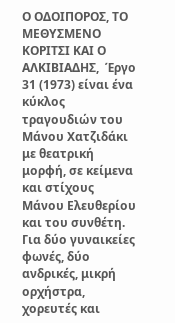Ο ΟΔΟΙΠΟΡΟΣ, ΤΟ ΜΕΘΥΣΜΕΝΟ ΚΟΡΙΤΣΙ ΚΑΙ Ο ΑΛΚΙΒΙΑΔΗΣ,  Έργο 31 (1973) είναι ένα κύκλος τραγουδιών του Μάνου Χατζιδάκι με θεατρική μορφή, σε κείμενα και στίχους Μάνου Ελευθερίου και του συνθέτη. Για δύο γυναικείες φωνές, δύο ανδρικές, μικρή ορχήστρα, χορευτές και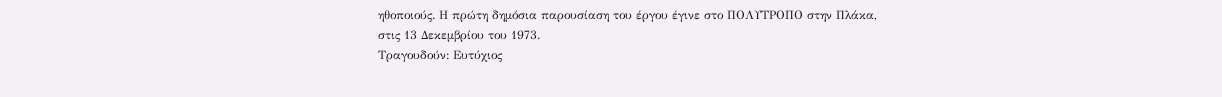ηθοποιούς. Η πρώτη δημόσια παρουσίαση του έργου έγινε στο ΠΟΛΥΤΡΟΠΟ στην Πλάκα, στις 13 Δεκεμβρίου του 1973.
Τραγουδούν: Ευτύχιος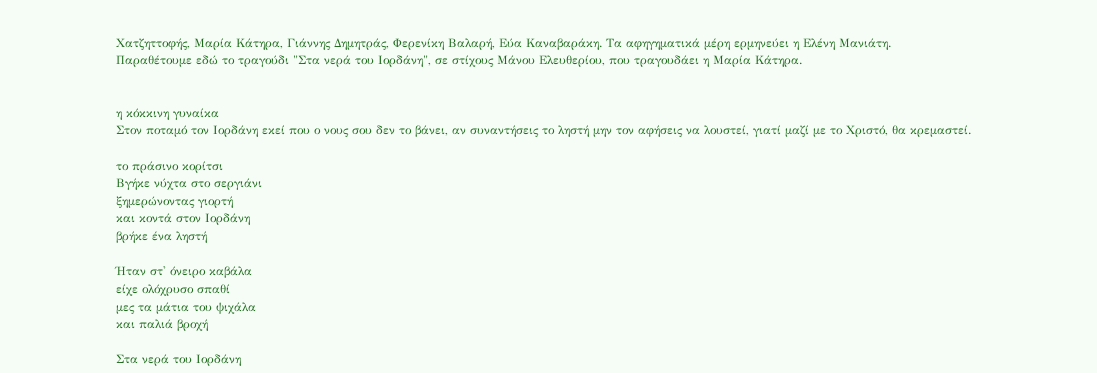Χατζηττοφής, Μαρία Κάτηρα, Γιάννης Δημητράς, Φερενίκη Βαλαρή, Εύα Καναβαράκη. Τα αφηγηματικά μέρη ερμηνεύει η Ελένη Μανιάτη.
Παραθέτουμε εδώ το τραγούδι "Στα νερά του Ιορδάνη", σε στίχους Μάνου Ελευθερίου, που τραγουδάει η Μαρία Κάτηρα.


η κόκκινη γυναίκα
Στον ποταμό τον Ιορδάνη εκεί που ο νους σου δεν το βάνει, αν συναντήσεις το ληστή μην τον αφήσεις να λουστεί, γιατί μαζί με το Χριστό, θα κρεμαστεί.

το πράσινο κορίτσι
Βγήκε νύχτα στο σεργιάνι
ξημερώνοντας γιορτή
και κοντά στον Ιορδάνη
βρήκε ένα ληστή

Ήταν στ' όνειρο καβάλα
είχε ολόχρυσο σπαθί
μες τα μάτια του ψιχάλα
και παλιά βροχή

Στα νερά του Ιορδάνη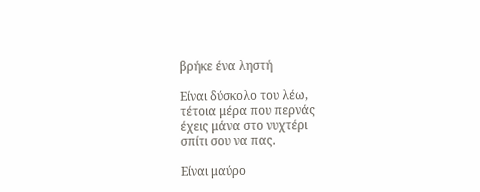βρήκε ένα ληστή

Είναι δύσκολο του λέω,
τέτοια μέρα που περνάς
έχεις μάνα στο νυχτέρι
σπίτι σου να πας.

Είναι μαύρο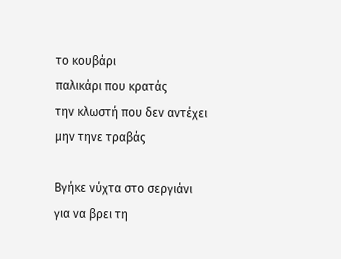το κουβάρι
παλικάρι που κρατάς
την κλωστή που δεν αντέχει
μην τηνε τραβάς

Βγήκε νύχτα στο σεργιάνι
για να βρει τη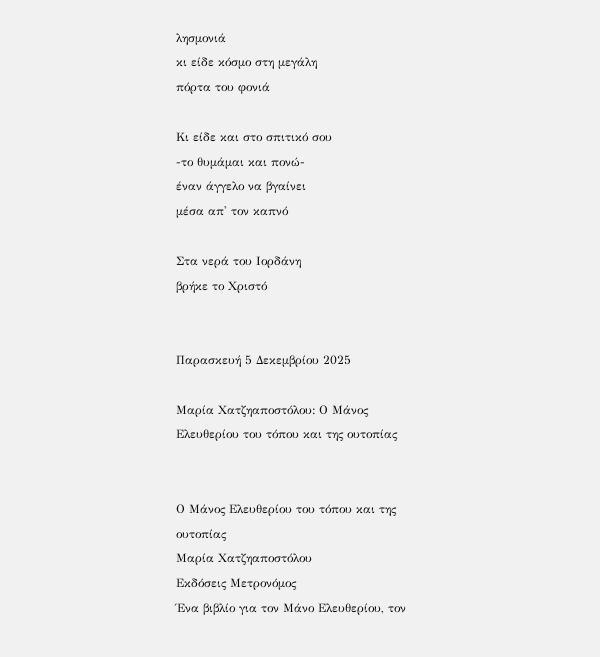λησμονιά
κι είδε κόσμο στη μεγάλη
πόρτα του φονιά

Κι είδε και στο σπιτικό σου
-το θυμάμαι και πονώ-
έναν άγγελο να βγαίνει
μέσα απ' τον καπνό

Στα νερά του Ιορδάνη
βρήκε το Χριστό


Παρασκευή 5 Δεκεμβρίου 2025

Μαρία Χατζηαποστόλου: Ο Μάνος Ελευθερίου του τόπου και της ουτοπίας


Ο Μάνος Ελευθερίου του τόπου και της ουτοπίας
Μαρία Χατζηαποστόλου
Εκδόσεις Μετρονόμος
Ένα βιβλίο για τον Μάνο Ελευθερίου, τον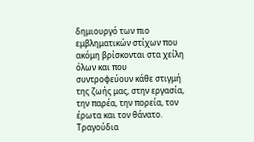δημιουργό των πιο εμβληματικών στίχων που ακόμη βρίσκονται στα χείλη όλων και που συντροφεύουν κάθε στιγμή της ζωής μας, στην εργασία, την παρέα, την πορεία, τον έρωτα και τον θάνατο. Τραγούδια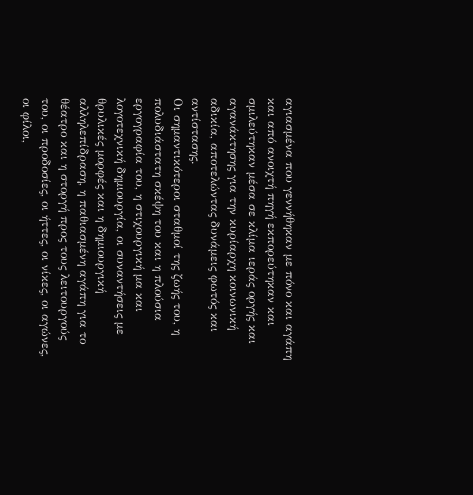αγιασμένα που γεννήθηκαν με πόνο και αγάπη και από ανοιχτή πηγή εκπορεύτηκαν και σμιλεύτηκαν μέσα σε κλίμα ιεράς οργής και αγανάκτησης για την κυρίαρχη κοινωνική αδικία, αποτελώντας δυνάμεις φωτός και αντίστασης.
Οι σημαντικότεροι σταθμοί της ζωής του, η πολυδιάστατη σκέψη του και η πλούσια εργογραφία του, η στιχουργική μα και λογοτεχνική δημιουργία, οι συναντήσεις με θρυλικές μορφές και η δημιουργική αλληλεπίδραση, η παθιασμένη αγάπη για το θέατρο και η στοργή προς τους λειτουργούς του, οι προδοσίες, οι ήττες, οι νίκες, οι αγώνες, οι φίλοι,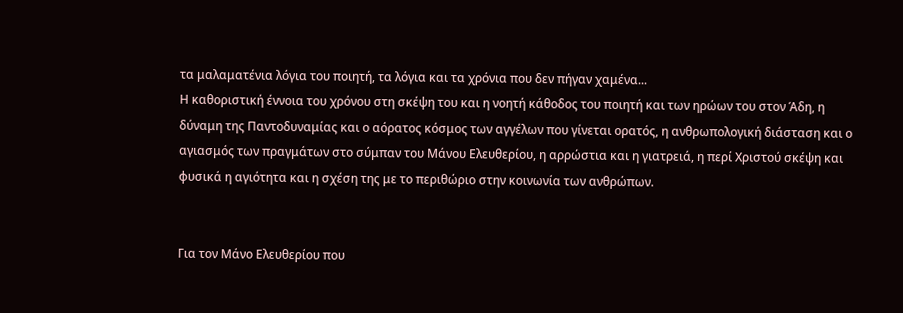τα μαλαματένια λόγια του ποιητή, τα λόγια και τα χρόνια που δεν πήγαν χαμένα...
Η καθοριστική έννοια του χρόνου στη σκέψη του και η νοητή κάθοδος του ποιητή και των ηρώων του στον Άδη, η δύναμη της Παντοδυναμίας και ο αόρατος κόσμος των αγγέλων που γίνεται ορατός, η ανθρωπολογική διάσταση και ο αγιασμός των πραγμάτων στο σύμπαν του Μάνου Ελευθερίου, η αρρώστια και η γιατρειά, η περί Χριστού σκέψη και φυσικά η αγιότητα και η σχέση της με το περιθώριο στην κοινωνία των ανθρώπων.


Για τον Μάνο Ελευθερίου που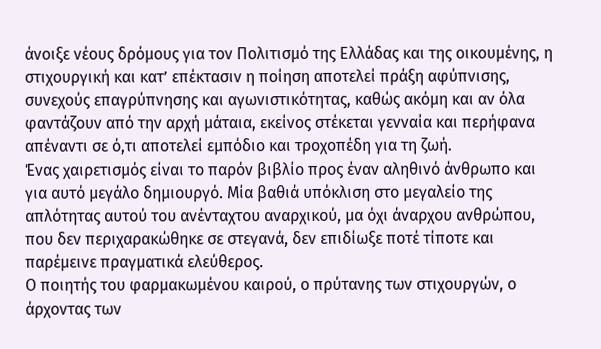άνοιξε νέους δρόμους για τον Πολιτισμό της Ελλάδας και της οικουμένης, η στιχουργική και κατ’ επέκτασιν η ποίηση αποτελεί πράξη αφύπνισης, συνεχούς επαγρύπνησης και αγωνιστικότητας, καθώς ακόμη και αν όλα φαντάζουν από την αρχή μάταια, εκείνος στέκεται γενναία και περήφανα απέναντι σε ό,τι αποτελεί εμπόδιο και τροχοπέδη για τη ζωή.
Ένας χαιρετισμός είναι το παρόν βιβλίο προς έναν αληθινό άνθρωπο και για αυτό μεγάλο δημιουργό. Μία βαθιά υπόκλιση στο μεγαλείο της απλότητας αυτού του ανένταχτου αναρχικού, μα όχι άναρχου ανθρώπου, που δεν περιχαρακώθηκε σε στεγανά, δεν επιδίωξε ποτέ τίποτε και παρέμεινε πραγματικά ελεύθερος.
Ο ποιητής του φαρμακωμένου καιρού, ο πρύτανης των στιχουργών, ο άρχοντας των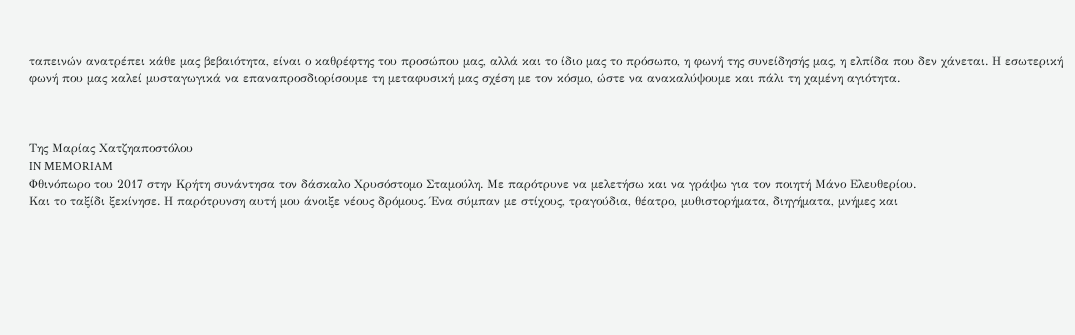ταπεινών ανατρέπει κάθε μας βεβαιότητα, είναι ο καθρέφτης του προσώπου μας, αλλά και το ίδιο μας το πρόσωπο, η φωνή της συνείδησής μας, η ελπίδα που δεν χάνεται. Η εσωτερική φωνή που μας καλεί μυσταγωγικά να επαναπροσδιορίσουμε τη μεταφυσική μας σχέση με τον κόσμο, ώστε να ανακαλύψουμε και πάλι τη χαμένη αγιότητα.



Της Μαρίας Χατζηαποστόλου
IN MEMORIAM
Φθινόπωρο του 2017 στην Κρήτη συνάντησα τον δάσκαλο Χρυσόστομο Σταμούλη. Με παρότρυνε να μελετήσω και να γράψω για τον ποιητή Μάνο Ελευθερίου.
Και το ταξίδι ξεκίνησε. Η παρότρυνση αυτή μου άνοιξε νέους δρόμους. Ένα σύμπαν με στίχους, τραγούδια, θέατρο, μυθιστορήματα, διηγήματα, μνήμες και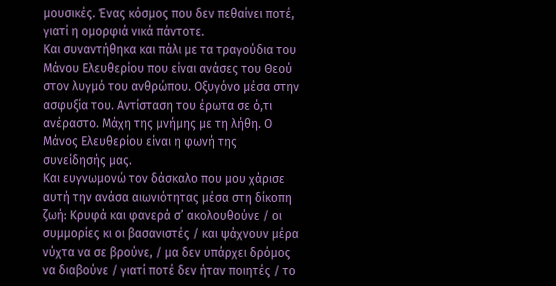μουσικές. Ένας κόσμος που δεν πεθαίνει ποτέ, γιατί η ομορφιά νικά πάντοτε.
Και συναντήθηκα και πάλι με τα τραγούδια του Μάνου Ελευθερίου που είναι ανάσες του Θεού στον λυγμό του ανθρώπου. Οξυγόνο μέσα στην ασφυξία του. Αντίσταση του έρωτα σε ό,τι ανέραστο. Μάχη της μνήμης με τη λήθη. Ο Μάνος Ελευθερίου είναι η φωνή της συνείδησής μας.
Και ευγνωμονώ τον δάσκαλο που μου χάρισε αυτή την ανάσα αιωνιότητας μέσα στη δίκοπη ζωή: Κρυφά και φανερά σ’ ακολουθούνε / oι συμμορίες κι οι βασανιστές / και ψάχνουν μέρα νύχτα να σε βρούνε, / μα δεν υπάρχει δρόμος να διαβούνε / γιατί ποτέ δεν ήταν ποιητές / το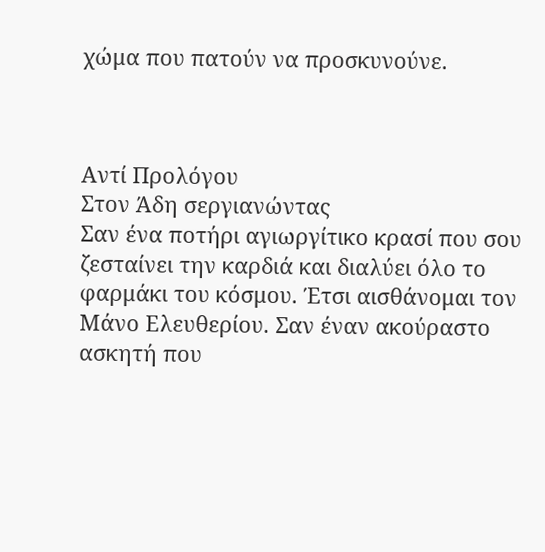χώμα που πατούν να προσκυνούνε.



Αντί Προλόγου
Στον Άδη σεργιανώντας
Σαν ένα ποτήρι αγιωργίτικο κρασί που σου ζεσταίνει την καρδιά και διαλύει όλο το φαρμάκι του κόσμου. Έτσι αισθάνομαι τον Μάνο Ελευθερίου. Σαν έναν ακούραστο ασκητή που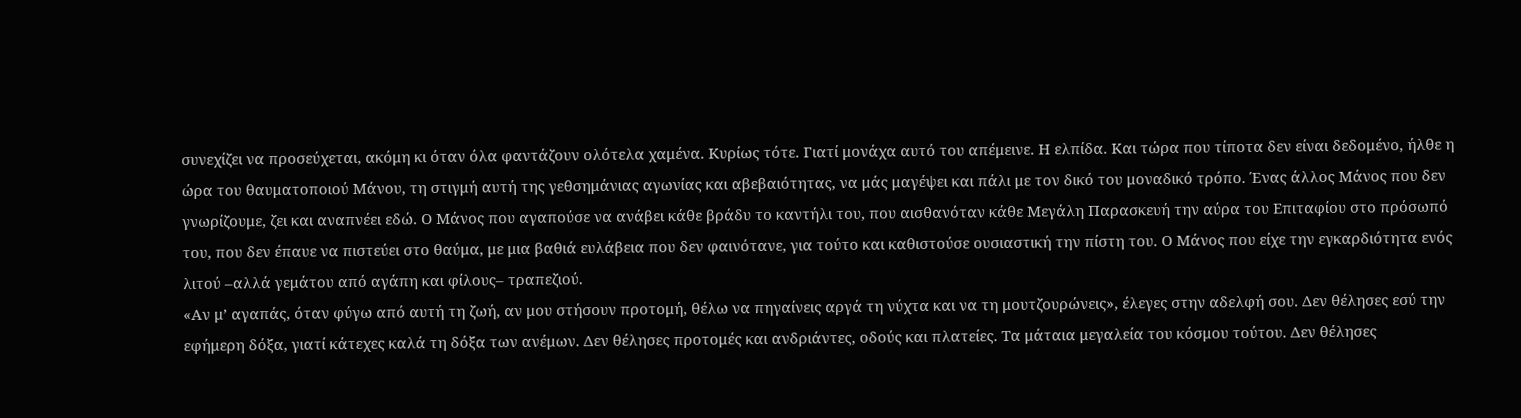συνεχίζει να προσεύχεται, ακόμη κι όταν όλα φαντάζουν ολότελα χαμένα. Κυρίως τότε. Γιατί μονάχα αυτό του απέμεινε. Η ελπίδα. Και τώρα που τίποτα δεν είναι δεδομένο, ήλθε η ώρα του θαυματοποιού Μάνου, τη στιγμή αυτή της γεθσημάνιας αγωνίας και αβεβαιότητας, να μάς μαγέψει και πάλι με τον δικό του μοναδικό τρόπο. Ένας άλλος Μάνος που δεν γνωρίζουμε, ζει και αναπνέει εδώ. Ο Μάνος που αγαπούσε να ανάβει κάθε βράδυ το καντήλι του, που αισθανόταν κάθε Μεγάλη Παρασκευή την αύρα του Επιταφίου στο πρόσωπό του, που δεν έπαυε να πιστεύει στο θαύμα, με μια βαθιά ευλάβεια που δεν φαινότανε, για τούτο και καθιστούσε ουσιαστική την πίστη του. Ο Μάνος που είχε την εγκαρδιότητα ενός λιτού –αλλά γεμάτου από αγάπη και φίλους– τραπεζιού.
«Αν μ’ αγαπάς, όταν φύγω από αυτή τη ζωή, αν μου στήσουν προτομή, θέλω να πηγαίνεις αργά τη νύχτα και να τη μουτζουρώνεις», έλεγες στην αδελφή σου. Δεν θέλησες εσύ την εφήμερη δόξα, γιατί κάτεχες καλά τη δόξα των ανέμων. Δεν θέλησες προτομές και ανδριάντες, οδούς και πλατείες. Τα μάταια μεγαλεία του κόσμου τούτου. Δεν θέλησες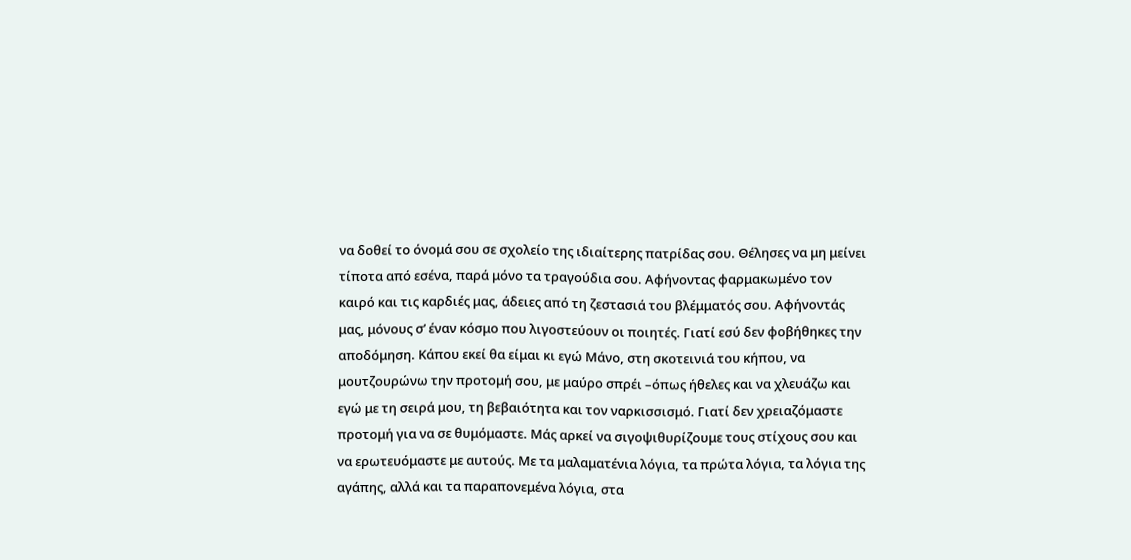να δοθεί το όνομά σου σε σχολείο της ιδιαίτερης πατρίδας σου. Θέλησες να μη μείνει τίποτα από εσένα, παρά μόνο τα τραγούδια σου. Αφήνοντας φαρμακωμένο τον καιρό και τις καρδιές μας, άδειες από τη ζεστασιά του βλέμματός σου. Αφήνοντάς μας, μόνους σ’ έναν κόσμο που λιγοστεύουν οι ποιητές. Γιατί εσύ δεν φοβήθηκες την αποδόμηση. Κάπου εκεί θα είμαι κι εγώ Μάνο, στη σκοτεινιά του κήπου, να μουτζουρώνω την προτομή σου, με μαύρο σπρέι –όπως ήθελες και να χλευάζω και εγώ με τη σειρά μου, τη βεβαιότητα και τον ναρκισσισμό. Γιατί δεν χρειαζόμαστε προτομή για να σε θυμόμαστε. Μάς αρκεί να σιγοψιθυρίζουμε τους στίχους σου και να ερωτευόμαστε με αυτούς. Με τα μαλαματένια λόγια, τα πρώτα λόγια, τα λόγια της αγάπης, αλλά και τα παραπονεμένα λόγια, στα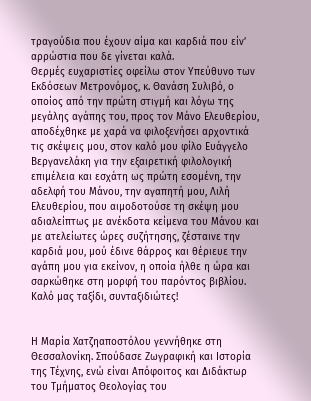τραγούδια που έχουν αίμα και καρδιά που είν’ αρρώστια που δε γίνεται καλά.
Θερμές ευχαριστίες οφείλω στον Υπεύθυνο των Εκδόσεων Μετρονόμος, κ. Θανάση Συλιβό, ο οποίος από την πρώτη στιγμή και λόγω της μεγάλης αγάπης του, προς τον Μάνο Ελευθερίου, αποδέχθηκε με χαρά να φιλοξενήσει αρχοντικά τις σκέψεις μου, στον καλό μου φίλο Ευάγγελο Βεργανελάκη για την εξαιρετική φιλολογική επιμέλεια και εσχάτη ως πρώτη εσομένη, την αδελφή του Μάνου, την αγαπητή μου, Λιλή Ελευθερίου, που αιμοδοτούσε τη σκέψη μου αδιαλείπτως με ανέκδοτα κείμενα του Μάνου και με ατελείωτες ώρες συζήτησης, ζέσταινε την καρδιά μου, μού έδινε θάρρος και θέριευε την αγάπη μου για εκείνον, η οποία ήλθε η ώρα και σαρκώθηκε στη μορφή του παρόντος βιβλίου. Καλό μας ταξίδι, συνταξιδιώτες!


Η Μαρία Χατζηαποστόλου γεννήθηκε στη Θεσσαλονίκη. Σπούδασε Ζωγραφική και Ιστορία της Τέχνης, ενώ είναι Απόφοιτος και Διδάκτωρ του Τμήματος Θεολογίας του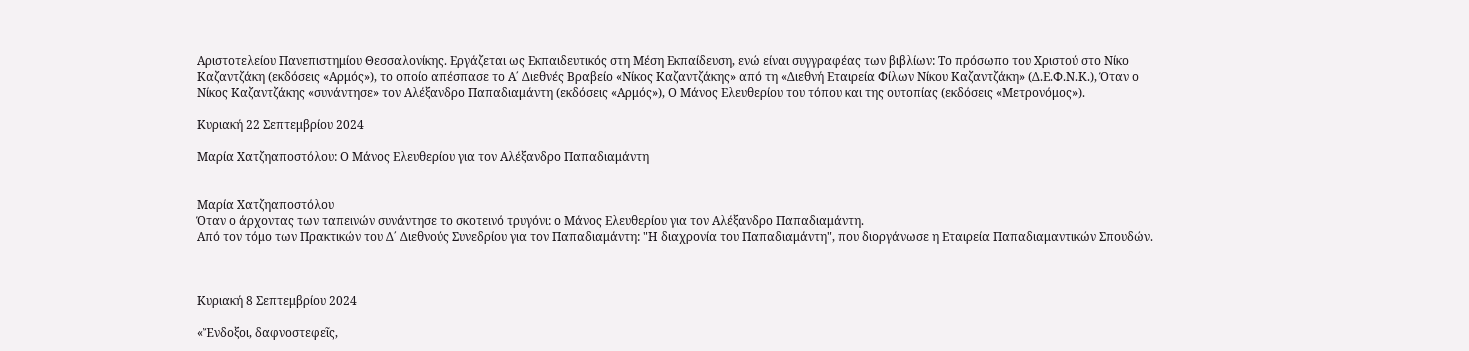Αριστοτελείου Πανεπιστημίου Θεσσαλονίκης. Εργάζεται ως Εκπαιδευτικός στη Μέση Εκπαίδευση, ενώ είναι συγγραφέας των βιβλίων: Το πρόσωπο του Χριστού στο Νίκο Καζαντζάκη (εκδόσεις «Αρμός»), το οποίο απέσπασε το Α΄ Διεθνές Βραβείο «Νίκος Καζαντζάκης» από τη «Διεθνή Εταιρεία Φίλων Νίκου Καζαντζάκη» (Δ.Ε.Φ.Ν.Κ.), Όταν ο Νίκος Καζαντζάκης «συνάντησε» τον Αλέξανδρο Παπαδιαμάντη (εκδόσεις «Αρμός»), Ο Μάνος Ελευθερίου του τόπου και της ουτοπίας (εκδόσεις «Μετρονόμος»).

Κυριακή 22 Σεπτεμβρίου 2024

Μαρία Χατζηαποστόλου: Ο Μάνος Ελευθερίου για τον Αλέξανδρο Παπαδιαμάντη


Μαρία Χατζηαποστόλου
Όταν ο άρχοντας των ταπεινών συνάντησε το σκοτεινό τρυγόνι: ο Μάνος Ελευθερίου για τον Αλέξανδρο Παπαδιαμάντη.
Από τον τόμο των Πρακτικών του Δ΄ Διεθνούς Συνεδρίου για τον Παπαδιαμάντη: "Η διαχρονία του Παπαδιαμάντη", που διοργάνωσε η Εταιρεία Παπαδιαμαντικών Σπουδών.



Κυριακή 8 Σεπτεμβρίου 2024

«Ἔνδοξοι, δαφνοστεφεῖς,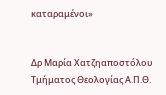καταραμένοι»


Δρ Μαρία Χατζηαποστόλου
Τμήματος Θεολογίας Α.Π.Θ.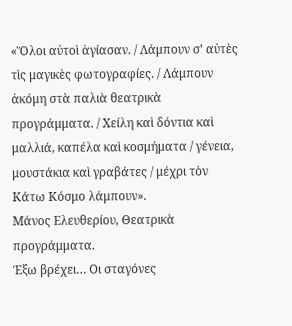«Ὅλοι αὐτοὶ ἁγίασαν. / Λάμπουν σ’ αὐτὲς τὶς μαγικὲς φωτογραφίες. / Λάμπουν ἀκόμη στὰ παλιὰ θεατρικὰ προγράμματα. / Χείλη καὶ δόντια καὶ μαλλιά, καπέλα καὶ κοσμήματα / γένεια, μουστάκια καὶ γραβάτες / μέχρι τὸν Κάτω Κόσμο λάμπουν».
Μάνος Ελευθερίου, Θεατρικὰ προγράμματα.
Έξω βρέχει… Οι σταγόνες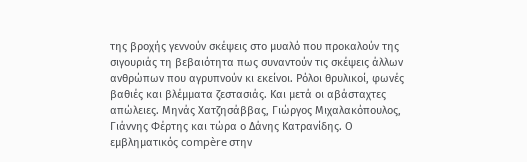της βροχής γεννούν σκέψεις στο μυαλό που προκαλούν της σιγουριάς τη βεβαιότητα πως συναντούν τις σκέψεις άλλων ανθρώπων που αγρυπνούν κι εκείνοι. Ρόλοι θρυλικοί, φωνές βαθιές και βλέμματα ζεστασιάς. Και μετά οι αβάσταχτες απώλειες. Μηνάς Χατζησάββας, Γιώργος Μιχαλακόπουλος, Γιάννης Φέρτης και τώρα ο Δάνης Κατρανίδης. Ο εμβληματικός compère στην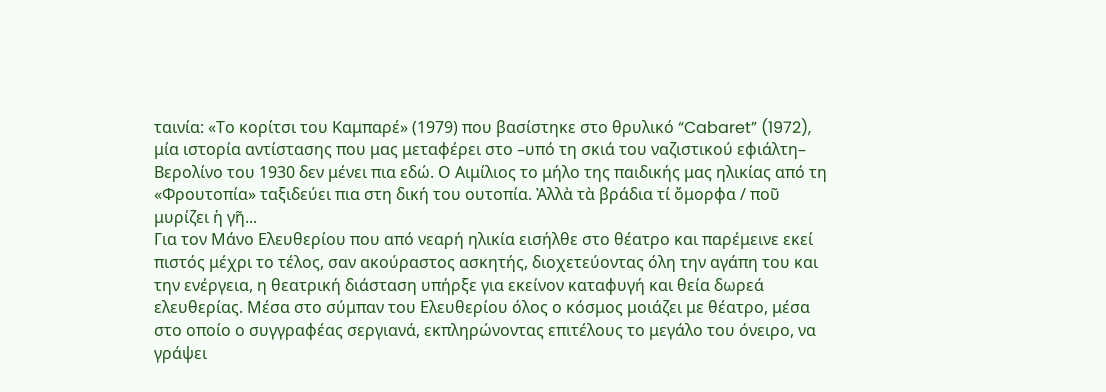ταινία: «Το κορίτσι του Καμπαρέ» (1979) που βασίστηκε στο θρυλικό “Cabaret” (1972), μία ιστορία αντίστασης που μας μεταφέρει στο –υπό τη σκιά του ναζιστικού εφιάλτη– Βερολίνο του 1930 δεν μένει πια εδώ. Ο Αιμίλιος το μήλο της παιδικής μας ηλικίας από τη «Φρουτοπία» ταξιδεύει πια στη δική του ουτοπία. Ἀλλὰ τὰ βράδια τί ὄμορφα / ποῦ μυρίζει ἡ γῆ...
Για τον Μάνο Ελευθερίου που από νεαρή ηλικία εισήλθε στο θέατρο και παρέμεινε εκεί πιστός μέχρι το τέλος, σαν ακούραστος ασκητής, διοχετεύοντας όλη την αγάπη του και την ενέργεια, η θεατρική διάσταση υπήρξε για εκείνον καταφυγή και θεία δωρεά ελευθερίας. Μέσα στο σύμπαν του Ελευθερίου όλος ο κόσμος μοιάζει με θέατρο, μέσα στο οποίο ο συγγραφέας σεργιανά, εκπληρώνοντας επιτέλους το μεγάλο του όνειρο, να γράψει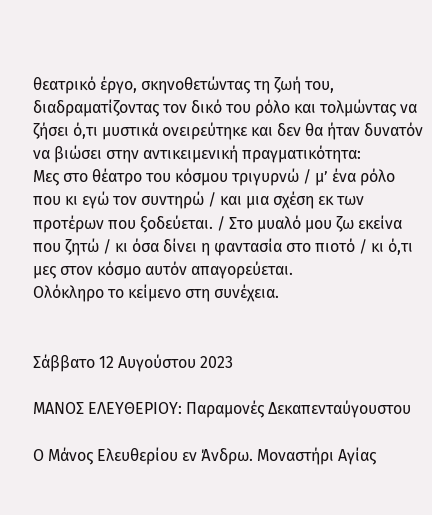θεατρικό έργο, σκηνοθετώντας τη ζωή του, διαδραματίζοντας τον δικό του ρόλο και τολμώντας να ζήσει ό,τι μυστικά ονειρεύτηκε και δεν θα ήταν δυνατόν να βιώσει στην αντικειμενική πραγματικότητα:
Μες στο θέατρο του κόσμου τριγυρνώ / μ’ ένα ρόλο που κι εγώ τον συντηρώ / και μια σχέση εκ των προτέρων που ξοδεύεται. / Στο μυαλό μου ζω εκείνα που ζητώ / κι όσα δίνει η φαντασία στο πιοτό / κι ό,τι μες στον κόσμο αυτόν απαγορεύεται.
Ολόκληρο το κείμενο στη συνέχεια.


Σάββατο 12 Αυγούστου 2023

ΜΑΝΟΣ ΕΛΕΥΘΕΡΙΟΥ: Παραμονές Δεκαπενταύγουστου

Ο Μάνος Ελευθερίου εν Άνδρω. Μοναστήρι Αγίας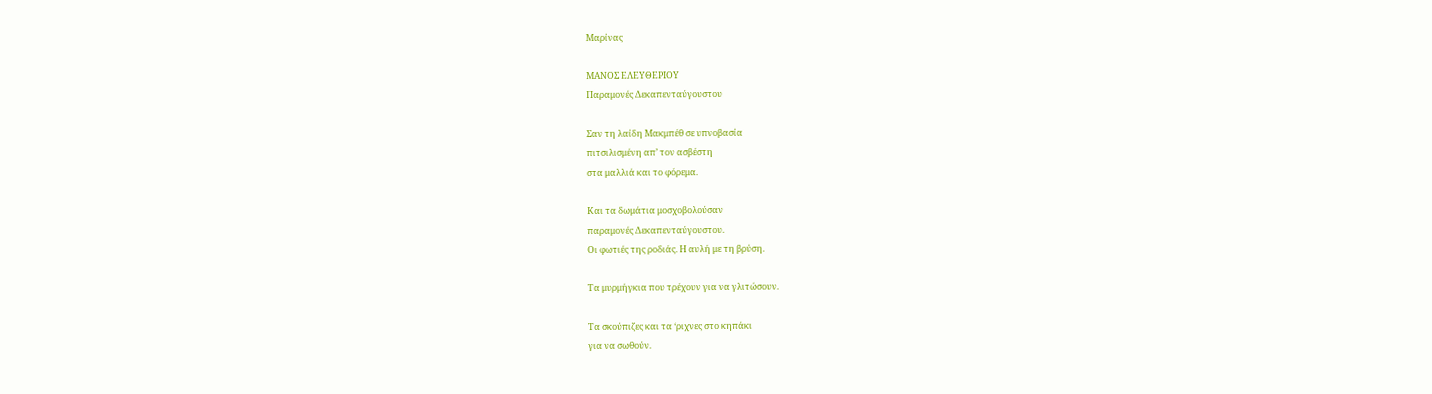Μαρίνας

ΜΑΝΟΣ ΕΛΕΥΘΕΡΙΟΥ
Παραμονές Δεκαπενταύγουστου

Σαν τη λαίδη Μακμπέθ σε υπνοβασία
πιτσιλισμένη απ’ τον ασβέστη
στα μαλλιά και το φόρεμα.

Και τα δωμάτια μοσχοβολούσαν
παραμονές Δεκαπενταύγουστου.
Οι φωτιές της ροδιάς. Η αυλή με τη βρύση.

Τα μυρμήγκια που τρέχουν για να γλιτώσουν.

Τα σκούπιζες και τα ‘ριχνες στο κηπάκι
για να σωθούν.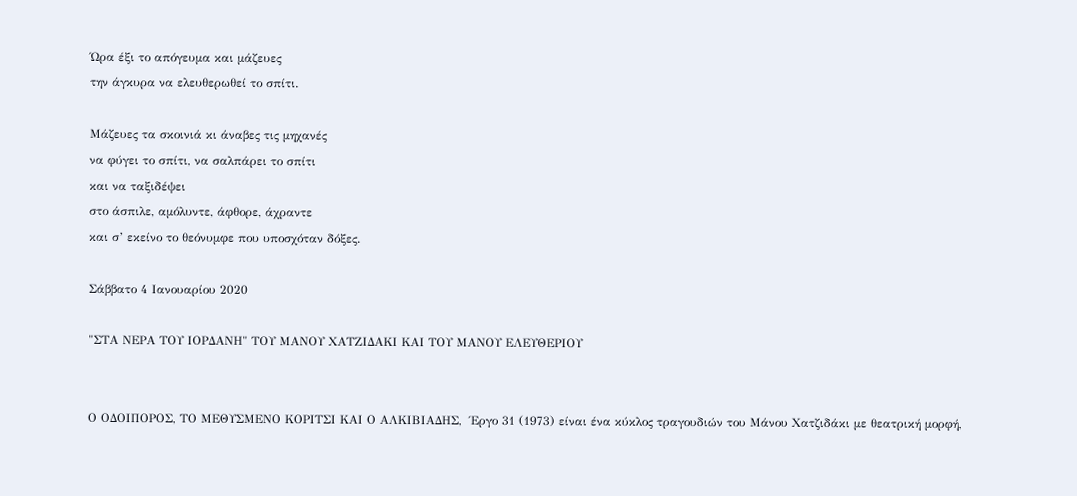Ώρα έξι το απόγευμα και μάζευες
την άγκυρα να ελευθερωθεί το σπίτι.

Μάζευες τα σκοινιά κι άναβες τις μηχανές
να φύγει το σπίτι, να σαλπάρει το σπίτι
και να ταξιδέψει
στο άσπιλε, αμόλυντε, άφθορε, άχραντε
και σ’ εκείνο το θεόνυμφε που υποσχόταν δόξες.

Σάββατο 4 Ιανουαρίου 2020

"ΣΤΑ ΝΕΡΑ ΤΟΥ ΙΟΡΔΑΝΗ" ΤΟΥ ΜΑΝΟΥ ΧΑΤΖΙΔΑΚΙ ΚΑΙ ΤΟΥ ΜΑΝΟΥ ΕΛΕΥΘΕΡΙΟΥ


Ο ΟΔΟΙΠΟΡΟΣ, ΤΟ ΜΕΘΥΣΜΕΝΟ ΚΟΡΙΤΣΙ ΚΑΙ Ο ΑΛΚΙΒΙΑΔΗΣ,  Έργο 31 (1973) είναι ένα κύκλος τραγουδιών του Μάνου Χατζιδάκι με θεατρική μορφή,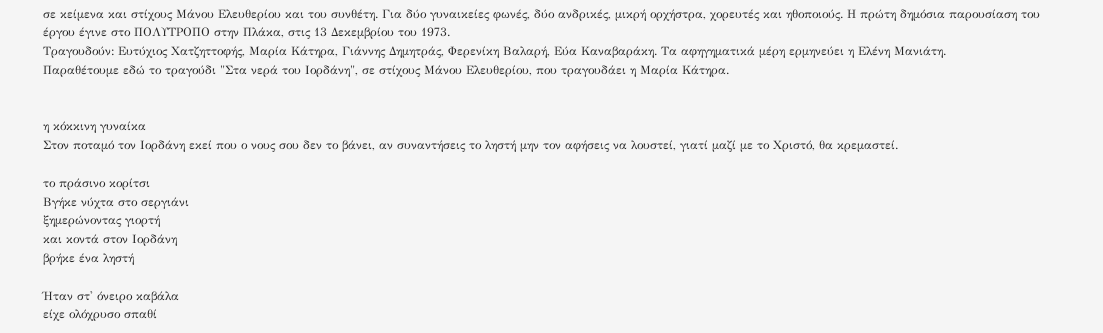σε κείμενα και στίχους Μάνου Ελευθερίου και του συνθέτη. Για δύο γυναικείες φωνές, δύο ανδρικές, μικρή ορχήστρα, χορευτές και ηθοποιούς. Η πρώτη δημόσια παρουσίαση του έργου έγινε στο ΠΟΛΥΤΡΟΠΟ στην Πλάκα, στις 13 Δεκεμβρίου του 1973.
Τραγουδούν: Ευτύχιος Χατζηττοφής, Μαρία Κάτηρα, Γιάννης Δημητράς, Φερενίκη Βαλαρή, Εύα Καναβαράκη. Τα αφηγηματικά μέρη ερμηνεύει η Ελένη Μανιάτη.
Παραθέτουμε εδώ το τραγούδι "Στα νερά του Ιορδάνη", σε στίχους Μάνου Ελευθερίου, που τραγουδάει η Μαρία Κάτηρα.


η κόκκινη γυναίκα
Στον ποταμό τον Ιορδάνη εκεί που ο νους σου δεν το βάνει, αν συναντήσεις το ληστή μην τον αφήσεις να λουστεί, γιατί μαζί με το Χριστό, θα κρεμαστεί.

το πράσινο κορίτσι
Βγήκε νύχτα στο σεργιάνι
ξημερώνοντας γιορτή
και κοντά στον Ιορδάνη
βρήκε ένα ληστή

Ήταν στ' όνειρο καβάλα
είχε ολόχρυσο σπαθί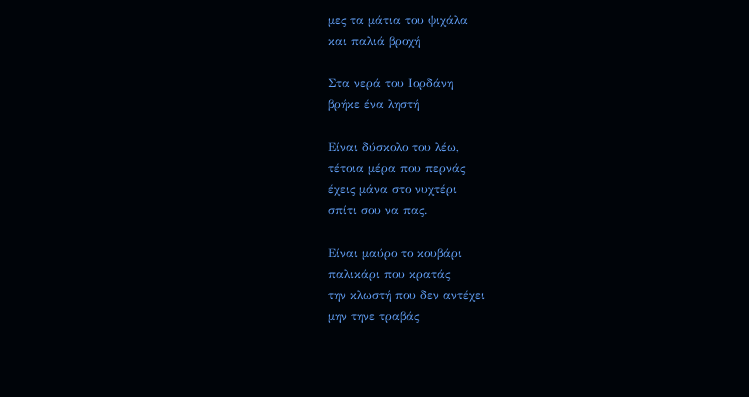μες τα μάτια του ψιχάλα
και παλιά βροχή

Στα νερά του Ιορδάνη
βρήκε ένα ληστή

Είναι δύσκολο του λέω,
τέτοια μέρα που περνάς
έχεις μάνα στο νυχτέρι
σπίτι σου να πας.

Είναι μαύρο το κουβάρι
παλικάρι που κρατάς
την κλωστή που δεν αντέχει
μην τηνε τραβάς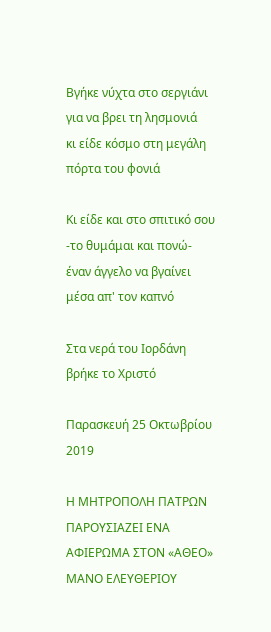Βγήκε νύχτα στο σεργιάνι
για να βρει τη λησμονιά
κι είδε κόσμο στη μεγάλη
πόρτα του φονιά

Κι είδε και στο σπιτικό σου
-το θυμάμαι και πονώ-
έναν άγγελο να βγαίνει
μέσα απ' τον καπνό

Στα νερά του Ιορδάνη
βρήκε το Χριστό

Παρασκευή 25 Οκτωβρίου 2019

Η ΜΗΤΡΟΠΟΛΗ ΠΑΤΡΩΝ ΠΑΡΟΥΣΙΑΖΕΙ ΕΝΑ ΑΦΙΕΡΩΜΑ ΣΤΟΝ «ΑΘΕΟ» ΜΑΝΟ ΕΛΕΥΘΕΡΙΟΥ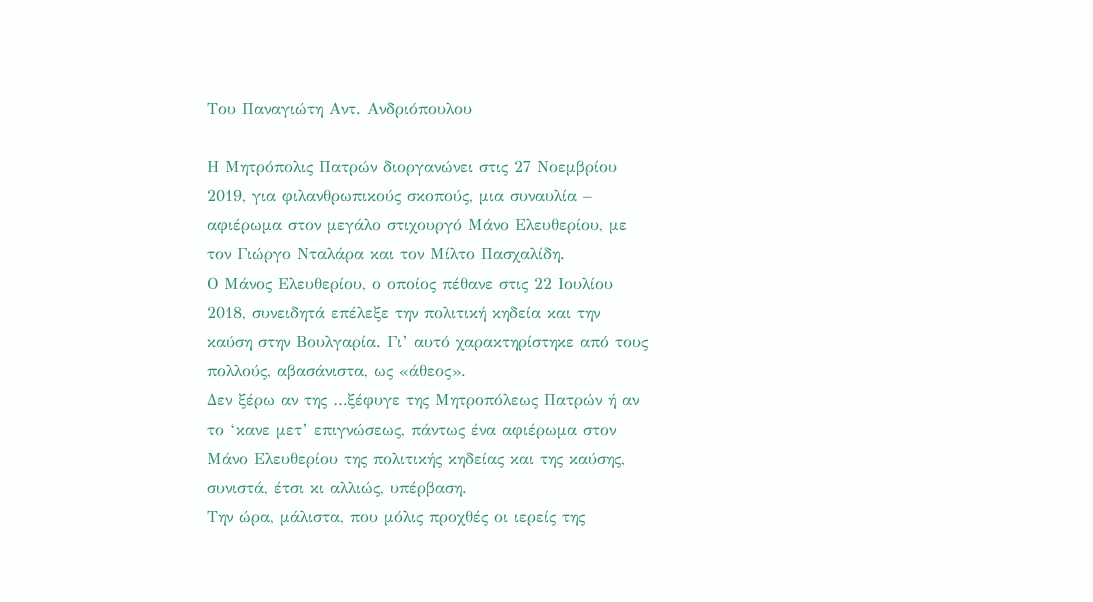Του Παναγιώτη Αντ. Ανδριόπουλου

Η Μητρόπολις Πατρών διοργανώνει στις 27 Νοεμβρίου 2019, για φιλανθρωπικούς σκοπούς, μια συναυλία – αφιέρωμα στον μεγάλο στιχουργό Μάνο Ελευθερίου, με τον Γιώργο Νταλάρα και τον Μίλτο Πασχαλίδη.
Ο Μάνος Ελευθερίου, ο οποίος πέθανε στις 22 Ιουλίου 2018, συνειδητά επέλεξε την πολιτική κηδεία και την καύση στην Βουλγαρία. Γι’ αυτό χαρακτηρίστηκε από τους πολλούς, αβασάνιστα, ως «άθεος».
Δεν ξέρω αν της …ξέφυγε της Μητροπόλεως Πατρών ή αν το ‘κανε μετ’ επιγνώσεως, πάντως ένα αφιέρωμα στον Μάνο Ελευθερίου της πολιτικής κηδείας και της καύσης, συνιστά, έτσι κι αλλιώς, υπέρβαση.
Την ώρα, μάλιστα, που μόλις προχθές οι ιερείς της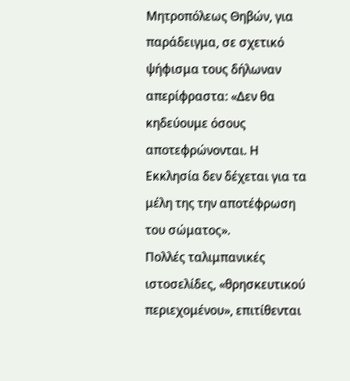Μητροπόλεως Θηβών, για παράδειγμα, σε σχετικό ψήφισμα τους δήλωναν απερίφραστα: «Δεν θα κηδεύουμε όσους αποτεφρώνονται. Η Εκκλησία δεν δέχεται για τα μέλη της την αποτέφρωση του σώματος».
Πολλές ταλιμπανικές ιστοσελίδες, «θρησκευτικού περιεχομένου», επιτίθενται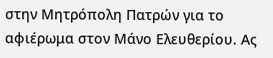στην Μητρόπολη Πατρών για το αφιέρωμα στον Μάνο Ελευθερίου. Ας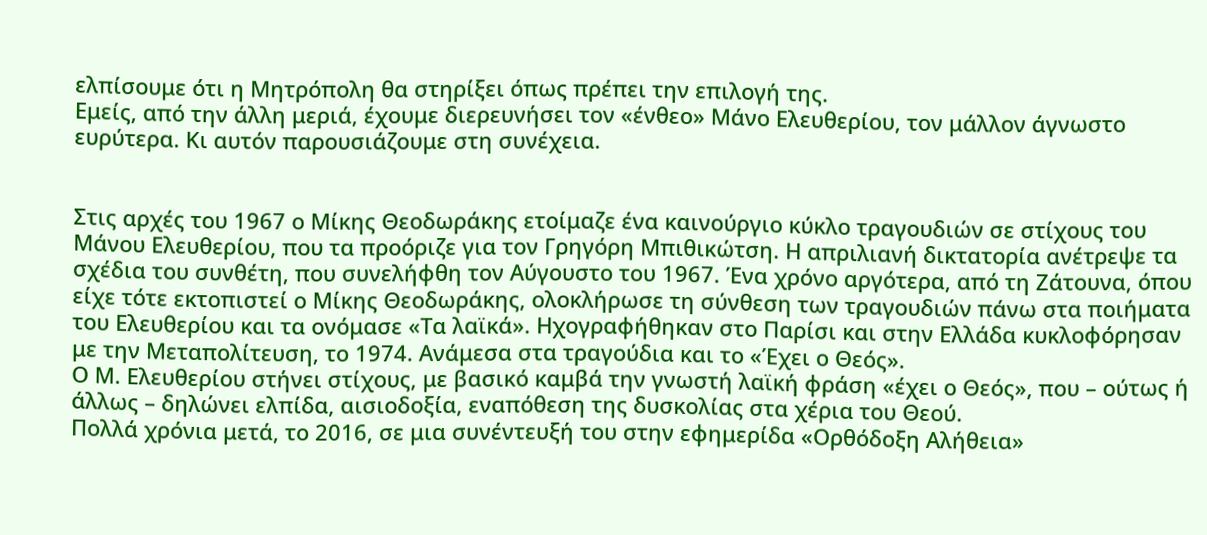ελπίσουμε ότι η Μητρόπολη θα στηρίξει όπως πρέπει την επιλογή της.
Εμείς, από την άλλη μεριά, έχουμε διερευνήσει τον «ένθεο» Μάνο Ελευθερίου, τον μάλλον άγνωστο ευρύτερα. Κι αυτόν παρουσιάζουμε στη συνέχεια.


Στις αρχές του 1967 ο Μίκης Θεοδωράκης ετοίμαζε ένα καινούργιο κύκλο τραγουδιών σε στίχους του Μάνου Ελευθερίου, που τα προόριζε για τον Γρηγόρη Μπιθικώτση. Η απριλιανή δικτατορία ανέτρεψε τα σχέδια του συνθέτη, που συνελήφθη τον Αύγουστο του 1967. Ένα χρόνο αργότερα, από τη Ζάτουνα, όπου είχε τότε εκτοπιστεί ο Μίκης Θεοδωράκης, ολοκλήρωσε τη σύνθεση των τραγουδιών πάνω στα ποιήματα του Ελευθερίου και τα ονόμασε «Τα λαϊκά». Ηχογραφήθηκαν στο Παρίσι και στην Ελλάδα κυκλοφόρησαν με την Μεταπολίτευση, το 1974. Ανάμεσα στα τραγούδια και το «Έχει ο Θεός».
Ο Μ. Ελευθερίου στήνει στίχους, με βασικό καμβά την γνωστή λαϊκή φράση «έχει ο Θεός», που – ούτως ή άλλως – δηλώνει ελπίδα, αισιοδοξία, εναπόθεση της δυσκολίας στα χέρια του Θεού.
Πολλά χρόνια μετά, το 2016, σε μια συνέντευξή του στην εφημερίδα «Ορθόδοξη Αλήθεια»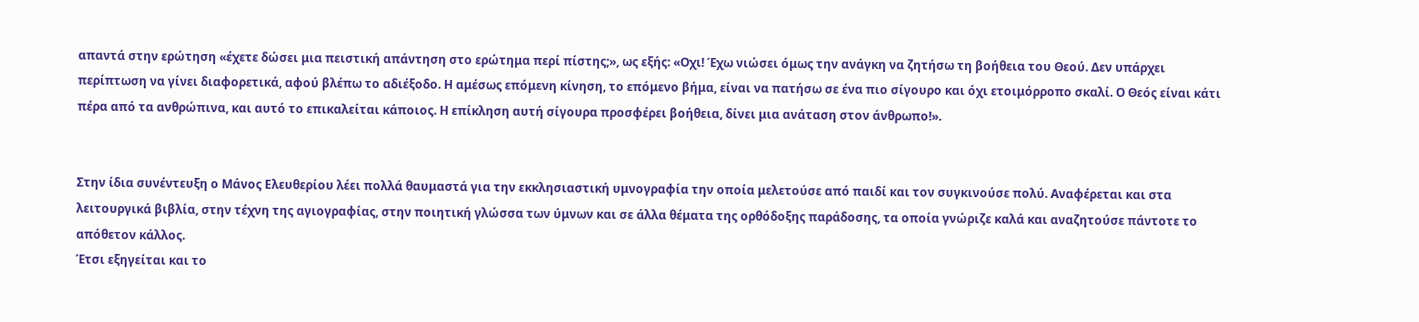απαντά στην ερώτηση «έχετε δώσει μια πειστική απάντηση στο ερώτημα περί πίστης;», ως εξής: «Οχι! Έχω νιώσει όμως την ανάγκη να ζητήσω τη βοήθεια του Θεού. Δεν υπάρχει περίπτωση να γίνει διαφορετικά, αφού βλέπω το αδιέξοδο. Η αμέσως επόμενη κίνηση, το επόμενο βήμα, είναι να πατήσω σε ένα πιο σίγουρο και όχι ετοιμόρροπο σκαλί. Ο Θεός είναι κάτι πέρα από τα ανθρώπινα, και αυτό το επικαλείται κάποιος. Η επίκληση αυτή σίγουρα προσφέρει βοήθεια, δίνει μια ανάταση στον άνθρωπο!».


Στην ίδια συνέντευξη ο Μάνος Ελευθερίου λέει πολλά θαυμαστά για την εκκλησιαστική υμνογραφία την οποία μελετούσε από παιδί και τον συγκινούσε πολύ. Αναφέρεται και στα λειτουργικά βιβλία, στην τέχνη της αγιογραφίας, στην ποιητική γλώσσα των ύμνων και σε άλλα θέματα της ορθόδοξης παράδοσης, τα οποία γνώριζε καλά και αναζητούσε πάντοτε το απόθετον κάλλος.
Έτσι εξηγείται και το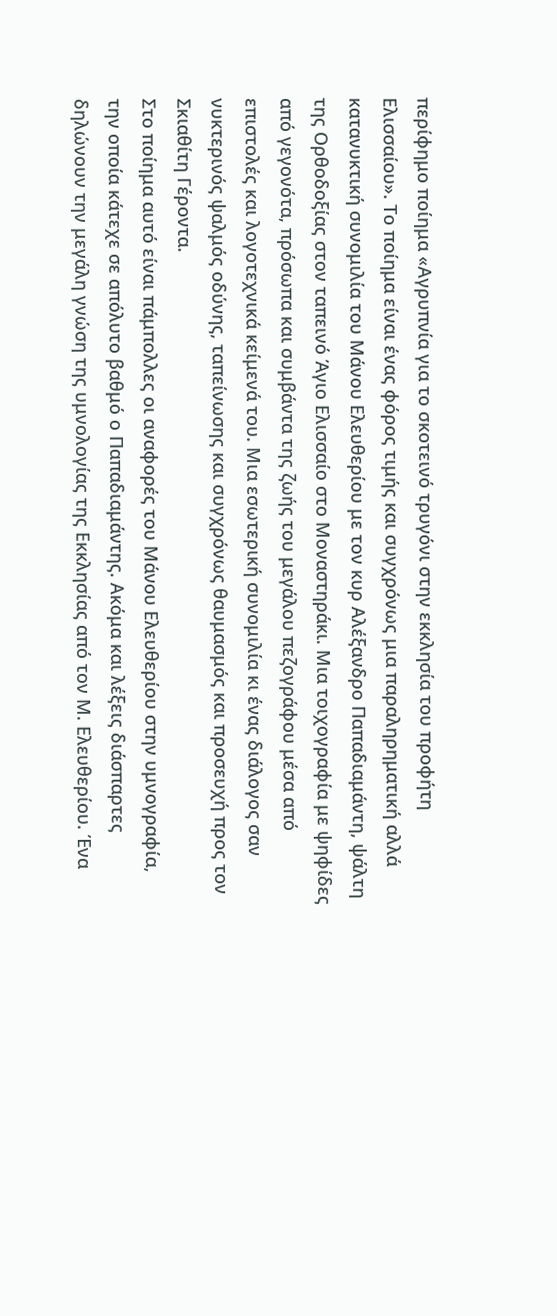περίφημο ποίημα «Αγρυπνία για το σκοτεινό τρυγόνι στην εκκλησία του προφήτη Ελισσαίου». Το ποίημα είναι ένας φόρος τιμής και συγχρόνως μια παραληρηματική αλλά κατανυκτική συνομιλία του Μάνου Ελευθερίου με τον κυρ Αλέξανδρο Παπαδιαμάντη, ψάλτη της Ορθοδοξίας στον ταπεινό Άγιο Ελισσαίο στο Μοναστηράκι. Μια τοιχογραφία με ψηφίδες από γεγονότα, πρόσωπα και συμβάντα της ζωής του μεγάλου πεζογράφου μέσα από επιστολές και λογοτεχνικά κείμενά του. Μια εσωτερική συνομιλία κι ένας διάλογος σαν νυκτερινός ψαλμός οδύνης, ταπείνωσης και συγχρόνως θαυμασμός και προσευχή προς τον Σκιαθίτη Γέροντα.
Στο ποίημα αυτό είναι πάμπολλες οι αναφορές του Μάνου Ελευθερίου στην υμνογραφία, την οποία κάτεχε σε απόλυτο βαθμό ο Παπαδιαμάντης. Ακόμα και λέξεις διάσπαρτες δηλώνουν την μεγάλη γνώση της υμνολογίας της Εκκλησίας από τον Μ. Ελευθερίου. Ένα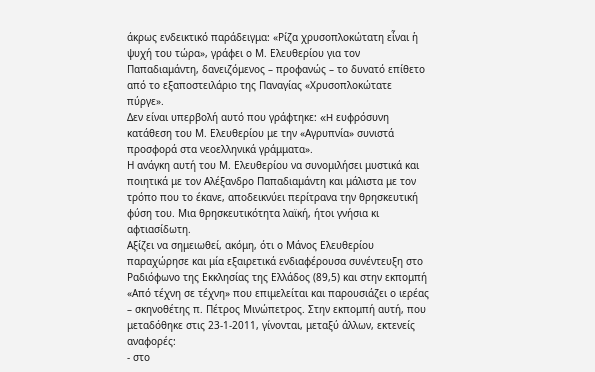άκρως ενδεικτικό παράδειγμα: «Ρίζα χρυσοπλοκώτατη εἶναι ἡ ψυχή του τώρα», γράφει ο Μ. Ελευθερίου για τον Παπαδιαμάντη, δανειζόμενος – προφανώς – το δυνατό επίθετο από το εξαποστειλάριο της Παναγίας «Χρυσοπλοκώτατε πύργε».
Δεν είναι υπερβολή αυτό που γράφτηκε: «H ευφρόσυνη κατάθεση του Μ. Ελευθερίου με την «Αγρυπνία» συνιστά προσφορά στα νεοελληνικά γράμματα».
Η ανάγκη αυτή του Μ. Ελευθερίου να συνομιλήσει μυστικά και ποιητικά με τον Αλέξανδρο Παπαδιαμάντη και μάλιστα με τον τρόπο που το έκανε, αποδεικνύει περίτρανα την θρησκευτική φύση του. Μια θρησκευτικότητα λαϊκή, ήτοι γνήσια κι αφτιασίδωτη.
Αξίζει να σημειωθεί, ακόμη, ότι ο Μάνος Ελευθερίου παραχώρησε και μία εξαιρετικά ενδιαφέρουσα συνέντευξη στο Ραδιόφωνο της Εκκλησίας της Ελλάδος (89,5) και στην εκπομπή «Από τέχνη σε τέχνη» που επιμελείται και παρουσιάζει ο ιερέας – σκηνοθέτης π. Πέτρος Μινώπετρος. Στην εκπομπή αυτή, που μεταδόθηκε στις 23-1-2011, γίνονται, μεταξύ άλλων, εκτενείς αναφορές:
- στο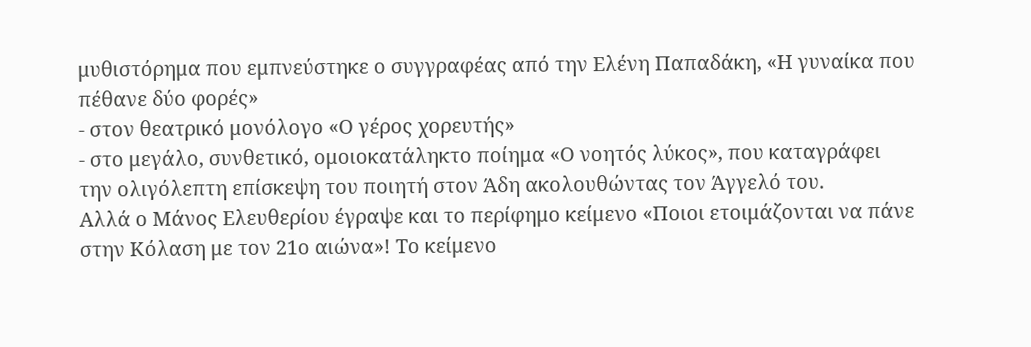μυθιστόρημα που εμπνεύστηκε ο συγγραφέας από την Ελένη Παπαδάκη, «Η γυναίκα που πέθανε δύο φορές»
- στον θεατρικό μονόλογο «Ο γέρος χορευτής»
- στο μεγάλο, συνθετικό, ομοιοκατάληκτο ποίημα «Ο νοητός λύκος», που καταγράφει την ολιγόλεπτη επίσκεψη του ποιητή στον Άδη ακολουθώντας τον Άγγελό του.
Αλλά ο Μάνος Ελευθερίου έγραψε και το περίφημο κείμενο «Ποιοι ετοιμάζονται να πάνε στην Κόλαση με τον 21ο αιώνα»! Το κείμενο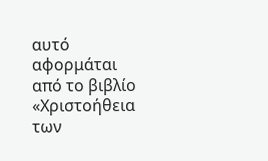αυτό αφορμάται από το βιβλίο «Χριστοήθεια των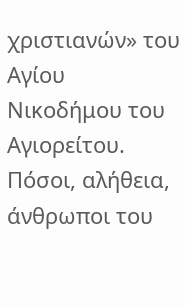χριστιανών» του Αγίου Νικοδήμου του Αγιορείτου. Πόσοι, αλήθεια, άνθρωποι του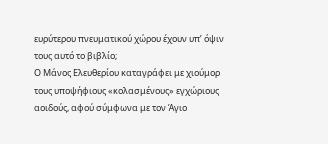ευρύτερου πνευματικού χώρου έχουν υπ’ όψιν τους αυτό το βιβλίο;
Ο Μάνος Ελευθερίου καταγράφει με χιούμορ τους υποψήφιους «κολασμένους» εγχώριους αοιδούς, αφού σύμφωνα με τον Άγιο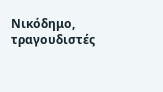Νικόδημο, τραγουδιστές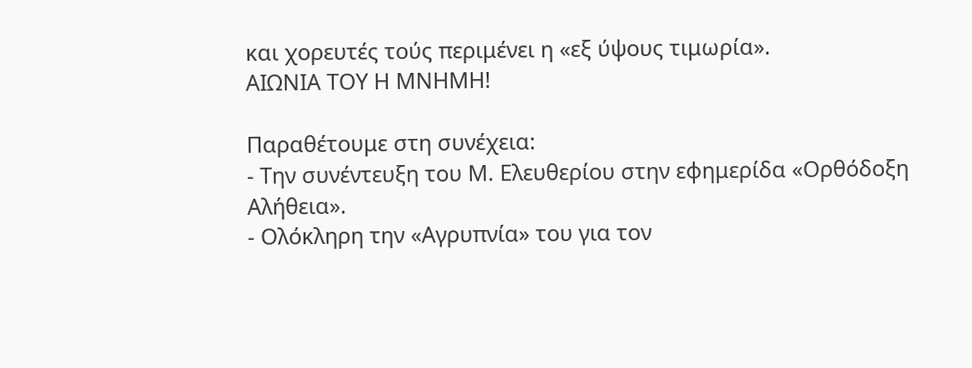και χορευτές τούς περιμένει η «εξ ύψους τιμωρία».
ΑΙΩΝΙΑ ΤΟΥ Η ΜΝΗΜΗ!

Παραθέτουμε στη συνέχεια:
- Την συνέντευξη του Μ. Ελευθερίου στην εφημερίδα «Ορθόδοξη Αλήθεια».
- Ολόκληρη την «Αγρυπνία» του για τον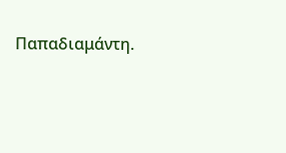Παπαδιαμάντη.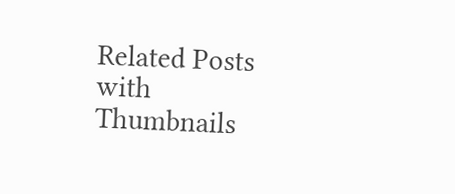Related Posts with Thumbnails